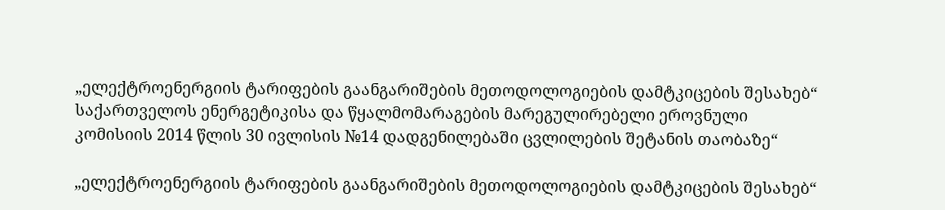„ელექტროენერგიის ტარიფების გაანგარიშების მეთოდოლოგიების დამტკიცების შესახებ“ საქართველოს ენერგეტიკისა და წყალმომარაგების მარეგულირებელი ეროვნული კომისიის 2014 წლის 30 ივლისის №14 დადგენილებაში ცვლილების შეტანის თაობაზე“

„ელექტროენერგიის ტარიფების გაანგარიშების მეთოდოლოგიების დამტკიცების შესახებ“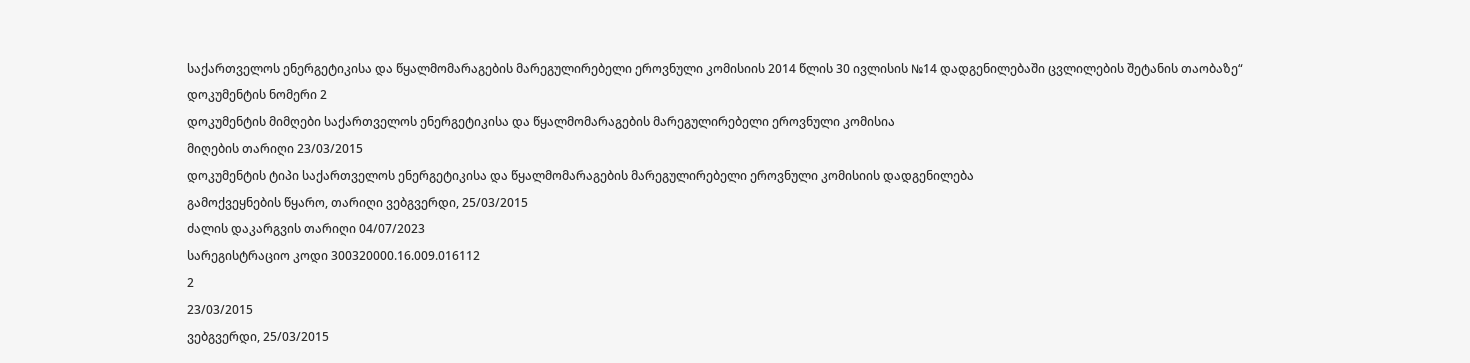საქართველოს ენერგეტიკისა და წყალმომარაგების მარეგულირებელი ეროვნული კომისიის 2014 წლის 30 ივლისის №14 დადგენილებაში ცვლილების შეტანის თაობაზე“
დოკუმენტის ნომერი 2
დოკუმენტის მიმღები საქართველოს ენერგეტიკისა და წყალმომარაგების მარეგულირებელი ეროვნული კომისია
მიღების თარიღი 23/03/2015
დოკუმენტის ტიპი საქართველოს ენერგეტიკისა და წყალმომარაგების მარეგულირებელი ეროვნული კომისიის დადგენილება
გამოქვეყნების წყარო, თარიღი ვებგვერდი, 25/03/2015
ძალის დაკარგვის თარიღი 04/07/2023
სარეგისტრაციო კოდი 300320000.16.009.016112
2
23/03/2015
ვებგვერდი, 25/03/2015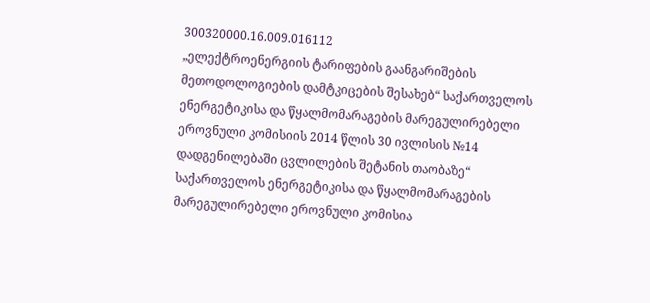300320000.16.009.016112
„ელექტროენერგიის ტარიფების გაანგარიშების მეთოდოლოგიების დამტკიცების შესახებ“ საქართველოს ენერგეტიკისა და წყალმომარაგების მარეგულირებელი ეროვნული კომისიის 2014 წლის 30 ივლისის №14 დადგენილებაში ცვლილების შეტანის თაობაზე“
საქართველოს ენერგეტიკისა და წყალმომარაგების მარეგულირებელი ეროვნული კომისია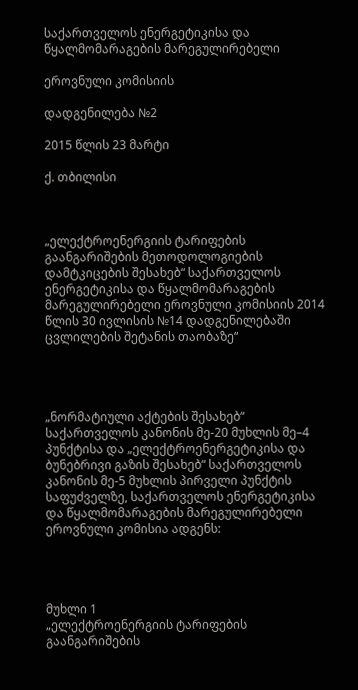საქართველოს ენერგეტიკისა და წყალმომარაგების მარეგულირებელი

ეროვნული კომისიის

დადგენილება №2

2015 წლის 23 მარტი

ქ. თბილისი



„ელექტროენერგიის ტარიფების გაანგარიშების მეთოდოლოგიების დამტკიცების შესახებ“ საქართველოს ენერგეტიკისა და წყალმომარაგების მარეგულირებელი ეროვნული კომისიის 2014 წლის 30 ივლისის №14 დადგენილებაში ცვლილების შეტანის თაობაზე“




„ნორმატიული აქტების შესახებ“ საქართველოს კანონის მე-20 მუხლის მე–4 პუნქტისა და „ელექტროენერგეტიკისა და ბუნებრივი გაზის შესახებ“ საქართველოს კანონის მე-5 მუხლის პირველი პუნქტის საფუძველზე, საქართველოს ენერგეტიკისა და წყალმომარაგების მარეგულირებელი ეროვნული კომისია ადგენს:




მუხლი 1
„ელექტროენერგიის ტარიფების გაანგარიშების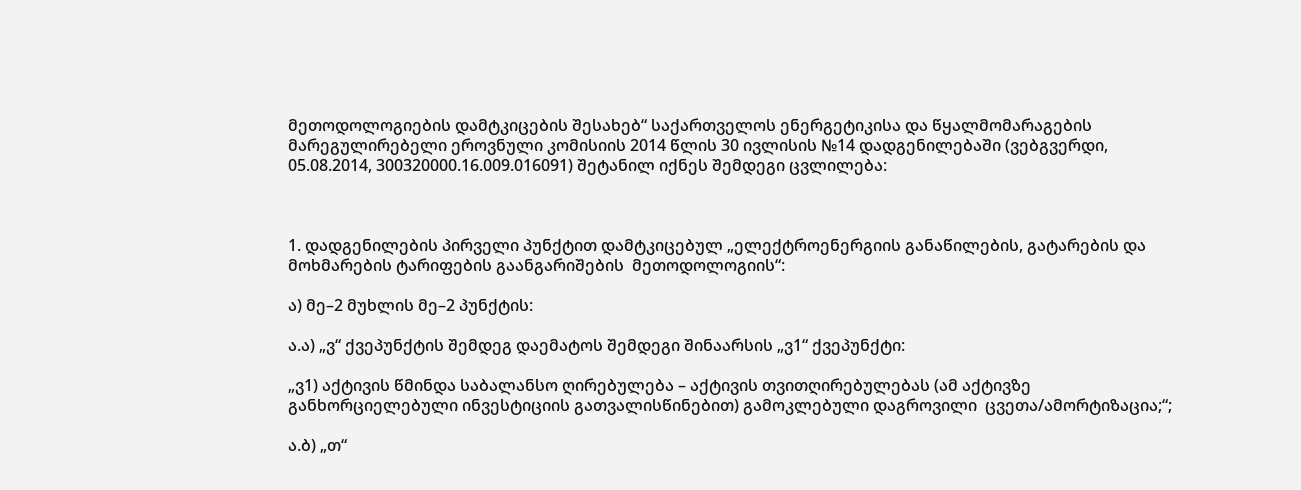მეთოდოლოგიების დამტკიცების შესახებ“ საქართველოს ენერგეტიკისა და წყალმომარაგების მარეგულირებელი ეროვნული კომისიის 2014 წლის 30 ივლისის №14 დადგენილებაში (ვებგვერდი, 05.08.2014, 300320000.16.009.016091) შეტანილ იქნეს შემდეგი ცვლილება:



1. დადგენილების პირველი პუნქტით დამტკიცებულ „ელექტროენერგიის განაწილების, გატარების და მოხმარების ტარიფების გაანგარიშების  მეთოდოლოგიის“:

ა) მე–2 მუხლის მე–2 პუნქტის:

ა.ა) „ვ“ ქვეპუნქტის შემდეგ დაემატოს შემდეგი შინაარსის „ვ1“ ქვეპუნქტი:

„ვ1) აქტივის წმინდა საბალანსო ღირებულება – აქტივის თვითღირებულებას (ამ აქტივზე განხორციელებული ინვესტიციის გათვალისწინებით) გამოკლებული დაგროვილი  ცვეთა/ამორტიზაცია;“;

ა.ბ) „თ“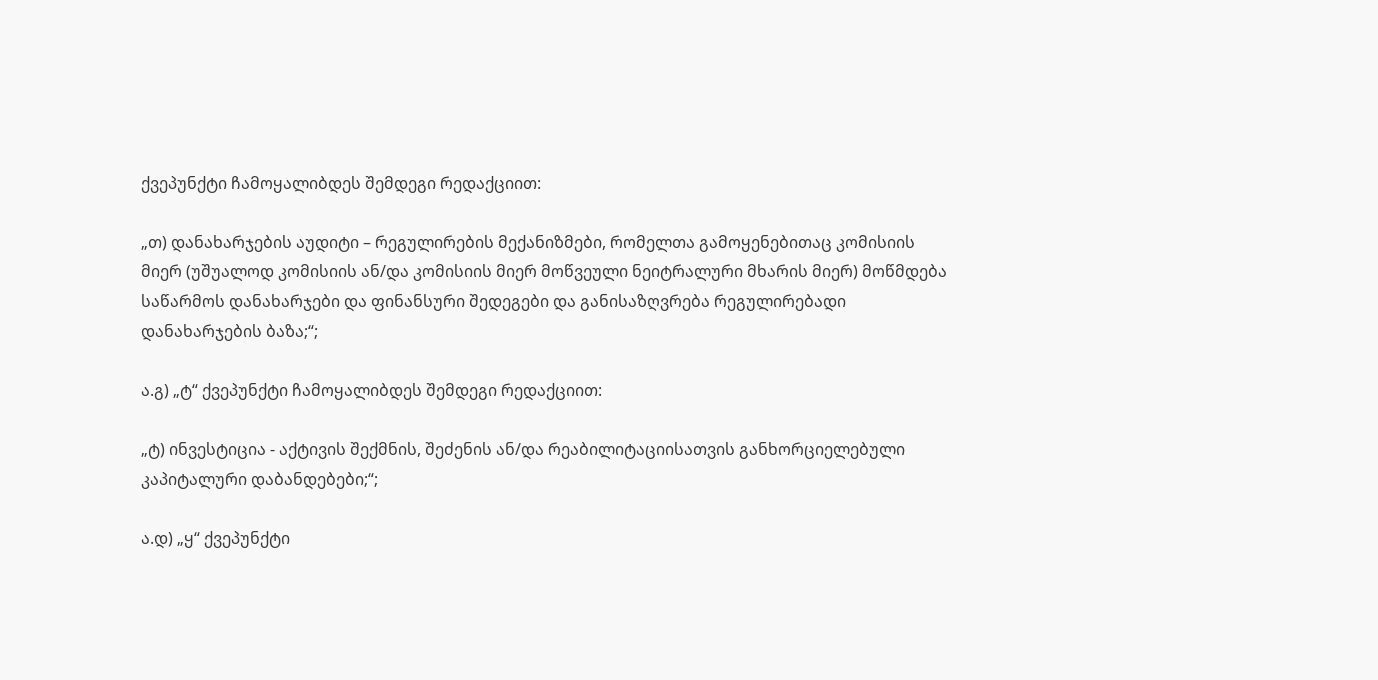ქვეპუნქტი ჩამოყალიბდეს შემდეგი რედაქციით:

„თ) დანახარჯების აუდიტი – რეგულირების მექანიზმები, რომელთა გამოყენებითაც კომისიის მიერ (უშუალოდ კომისიის ან/და კომისიის მიერ მოწვეული ნეიტრალური მხარის მიერ) მოწმდება საწარმოს დანახარჯები და ფინანსური შედეგები და განისაზღვრება რეგულირებადი დანახარჯების ბაზა;“;

ა.გ) „ტ“ ქვეპუნქტი ჩამოყალიბდეს შემდეგი რედაქციით:

„ტ) ინვესტიცია - აქტივის შექმნის, შეძენის ან/და რეაბილიტაციისათვის განხორციელებული კაპიტალური დაბანდებები;“;

ა.დ) „ყ“ ქვეპუნქტი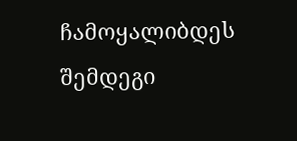ჩამოყალიბდეს შემდეგი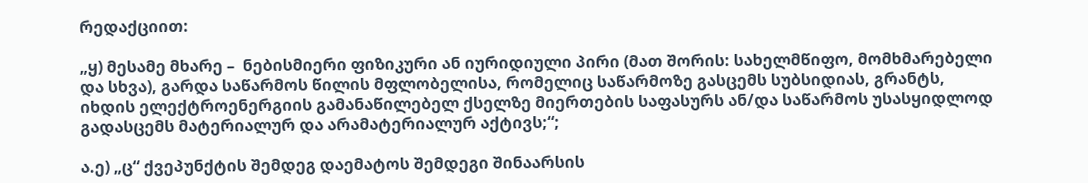რედაქციით:

„ყ) მესამე მხარე –  ნებისმიერი ფიზიკური ან იურიდიული პირი (მათ შორის: სახელმწიფო, მომხმარებელი და სხვა), გარდა საწარმოს წილის მფლობელისა, რომელიც საწარმოზე გასცემს სუბსიდიას, გრანტს, იხდის ელექტროენერგიის გამანაწილებელ ქსელზე მიერთების საფასურს ან/და საწარმოს უსასყიდლოდ გადასცემს მატერიალურ და არამატერიალურ აქტივს;“;

ა.ე) „ც“ ქვეპუნქტის შემდეგ დაემატოს შემდეგი შინაარსის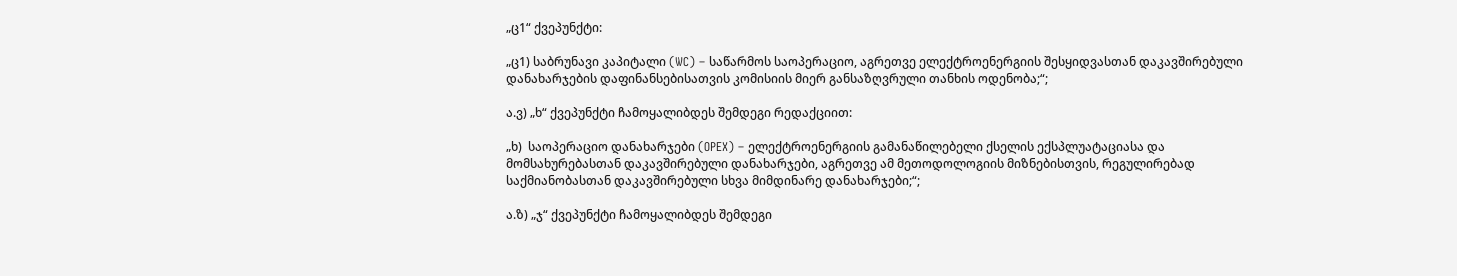„ც1“ ქვეპუნქტი:

„ც1) საბრუნავი კაპიტალი (WC) – საწარმოს საოპერაციო, აგრეთვე ელექტროენერგიის შესყიდვასთან დაკავშირებული დანახარჯების დაფინანსებისათვის კომისიის მიერ განსაზღვრული თანხის ოდენობა;“;

ა.ვ) „ხ“ ქვეპუნქტი ჩამოყალიბდეს შემდეგი რედაქციით:

„ხ)  საოპერაციო დანახარჯები (OPEX) – ელექტროენერგიის გამანაწილებელი ქსელის ექსპლუატაციასა და მომსახურებასთან დაკავშირებული დანახარჯები, აგრეთვე ამ მეთოდოლოგიის მიზნებისთვის, რეგულირებად საქმიანობასთან დაკავშირებული სხვა მიმდინარე დანახარჯები;“;

ა.ზ) „ჯ“ ქვეპუნქტი ჩამოყალიბდეს შემდეგი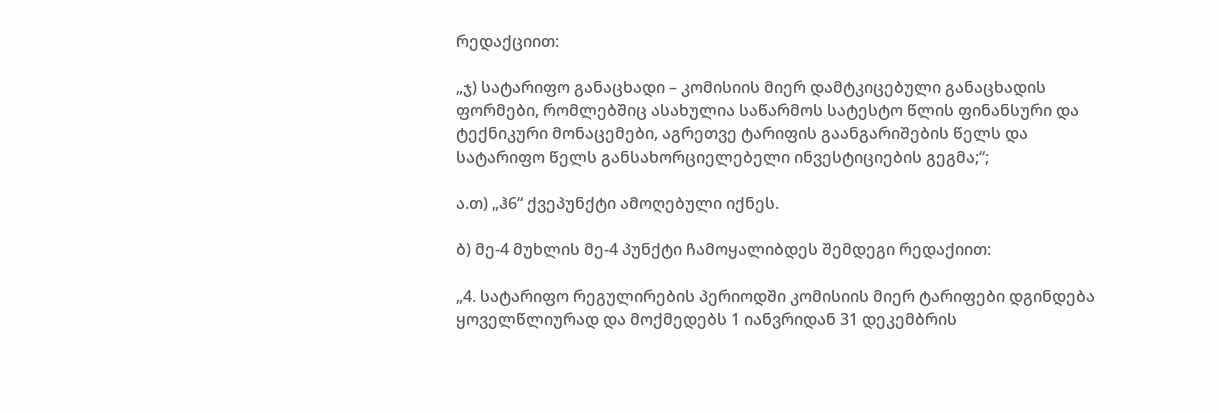რედაქციით:

„ჯ) სატარიფო განაცხადი – კომისიის მიერ დამტკიცებული განაცხადის  ფორმები, რომლებშიც ასახულია საწარმოს სატესტო წლის ფინანსური და ტექნიკური მონაცემები, აგრეთვე ტარიფის გაანგარიშების წელს და სატარიფო წელს განსახორციელებელი ინვესტიციების გეგმა;“;

ა.თ) „ჰ6“ ქვეპუნქტი ამოღებული იქნეს.

ბ) მე-4 მუხლის მე-4 პუნქტი ჩამოყალიბდეს შემდეგი რედაქიით:

„4. სატარიფო რეგულირების პერიოდში კომისიის მიერ ტარიფები დგინდება ყოველწლიურად და მოქმედებს 1 იანვრიდან 31 დეკემბრის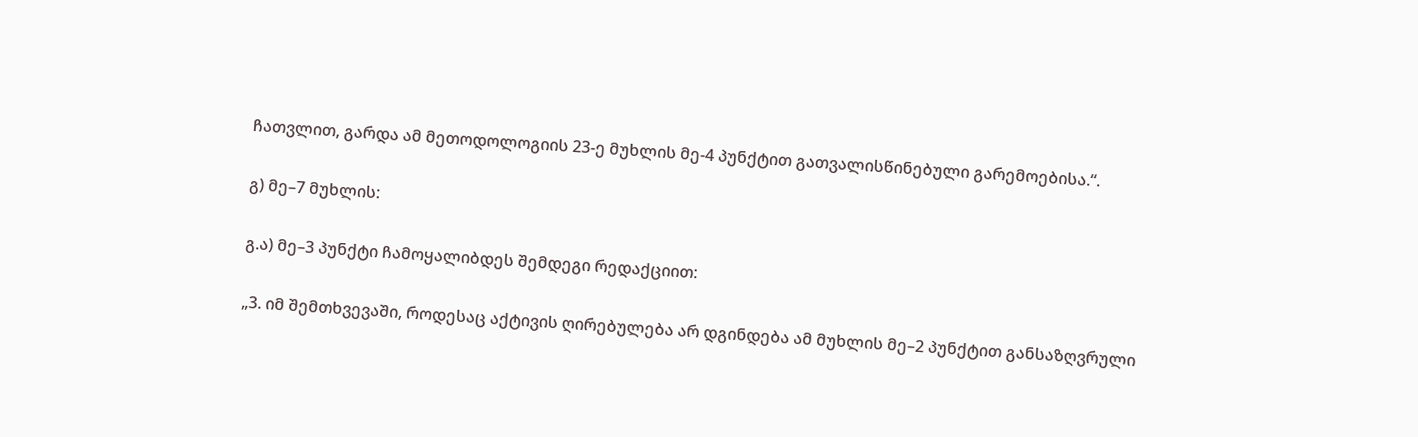ჩათვლით, გარდა ამ მეთოდოლოგიის 23-ე მუხლის მე-4 პუნქტით გათვალისწინებული გარემოებისა.“.

გ) მე–7 მუხლის:

გ.ა) მე–3 პუნქტი ჩამოყალიბდეს შემდეგი რედაქციით:

„3. იმ შემთხვევაში, როდესაც აქტივის ღირებულება არ დგინდება ამ მუხლის მე–2 პუნქტით განსაზღვრული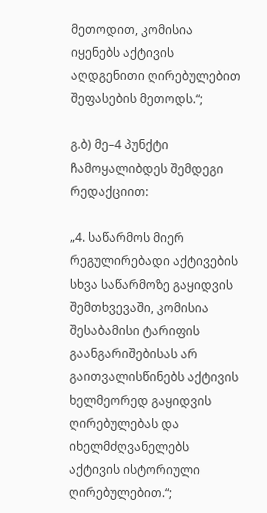მეთოდით, კომისია იყენებს აქტივის აღდგენითი ღირებულებით შეფასების მეთოდს.“;

გ.ბ) მე–4 პუნქტი ჩამოყალიბდეს შემდეგი რედაქციით:

„4. საწარმოს მიერ რეგულირებადი აქტივების სხვა საწარმოზე გაყიდვის შემთხვევაში, კომისია შესაბამისი ტარიფის გაანგარიშებისას არ გაითვალისწინებს აქტივის ხელმეორედ გაყიდვის ღირებულებას და იხელმძღვანელებს აქტივის ისტორიული ღირებულებით.“;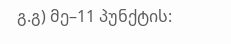გ.გ) მე–11 პუნქტის: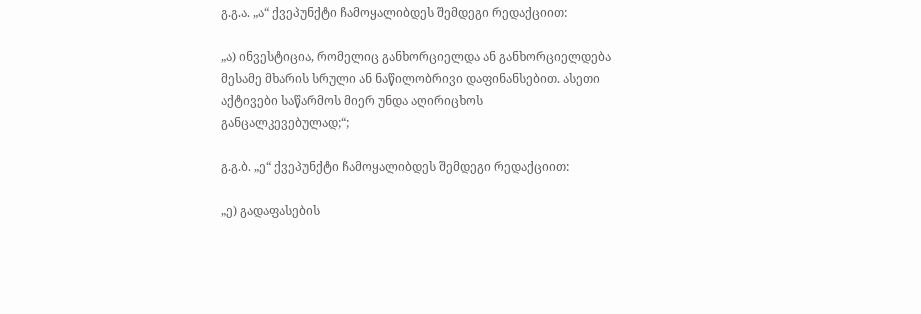გ.გ.ა. „ა“ ქვეპუნქტი ჩამოყალიბდეს შემდეგი რედაქციით:

„ა) ინვესტიცია, რომელიც განხორციელდა ან განხორციელდება მესამე მხარის სრული ან ნაწილობრივი დაფინანსებით. ასეთი აქტივები საწარმოს მიერ უნდა აღირიცხოს განცალკევებულად;“;

გ.გ.ბ. „ე“ ქვეპუნქტი ჩამოყალიბდეს შემდეგი რედაქციით:

„ე) გადაფასების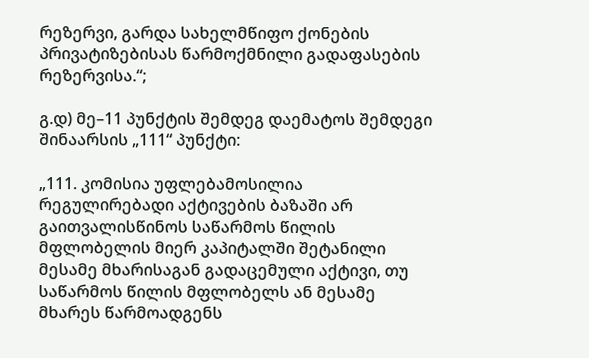რეზერვი, გარდა სახელმწიფო ქონების პრივატიზებისას წარმოქმნილი გადაფასების რეზერვისა.“;

გ.დ) მე–11 პუნქტის შემდეგ დაემატოს შემდეგი შინაარსის „111“ პუნქტი:

„111. კომისია უფლებამოსილია რეგულირებადი აქტივების ბაზაში არ გაითვალისწინოს საწარმოს წილის მფლობელის მიერ კაპიტალში შეტანილი მესამე მხარისაგან გადაცემული აქტივი, თუ საწარმოს წილის მფლობელს ან მესამე მხარეს წარმოადგენს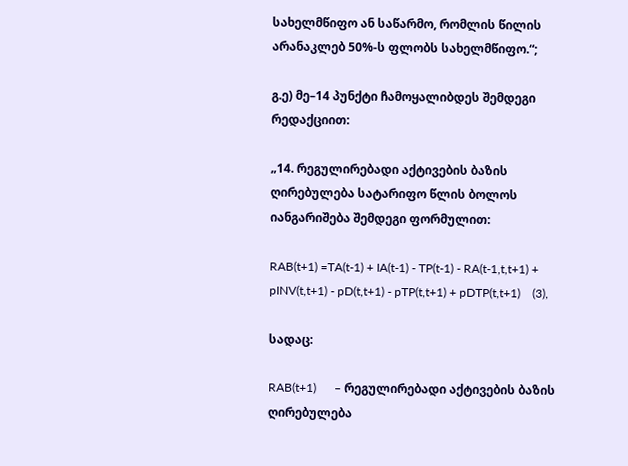სახელმწიფო ან საწარმო, რომლის წილის არანაკლებ 50%-ს ფლობს სახელმწიფო.“;

გ.ე) მე–14 პუნქტი ჩამოყალიბდეს შემდეგი რედაქციით:

„14. რეგულირებადი აქტივების ბაზის ღირებულება სატარიფო წლის ბოლოს იანგარიშება შემდეგი ფორმულით:

RAB(t+1) =TA(t-1) + IA(t-1) - TP(t-1) - RA(t-1,t,t+1) + pINV(t,t+1) - pD(t,t+1) - pTP(t,t+1) + pDTP(t,t+1)    (3),

სადაც:

RAB(t+1)      – რეგულირებადი აქტივების ბაზის ღირებულება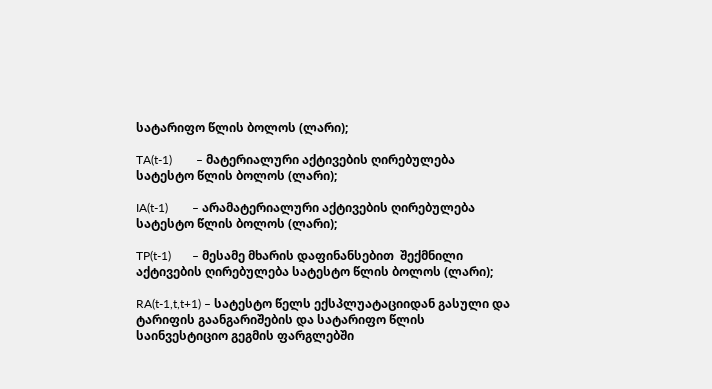სატარიფო წლის ბოლოს (ლარი);

TA(t-1)        – მატერიალური აქტივების ღირებულება სატესტო წლის ბოლოს (ლარი);

IA(t-1)        – არამატერიალური აქტივების ღირებულება სატესტო წლის ბოლოს (ლარი);

TP(t-1)       – მესამე მხარის დაფინანსებით  შექმნილი აქტივების ღირებულება სატესტო წლის ბოლოს (ლარი);

RA(t-1,t,t+1) – სატესტო წელს ექსპლუატაციიდან გასული და ტარიფის გაანგარიშების და სატარიფო წლის საინვესტიციო გეგმის ფარგლებში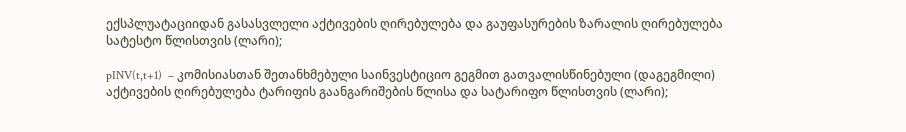ექსპლუატაციიდან გასასვლელი აქტივების ღირებულება და გაუფასურების ზარალის ღირებულება სატესტო წლისთვის (ლარი);

pINV(t,t+1)  – კომისიასთან შეთანხმებული საინვესტიციო გეგმით გათვალისწინებული (დაგეგმილი) აქტივების ღირებულება ტარიფის გაანგარიშების წლისა და სატარიფო წლისთვის (ლარი);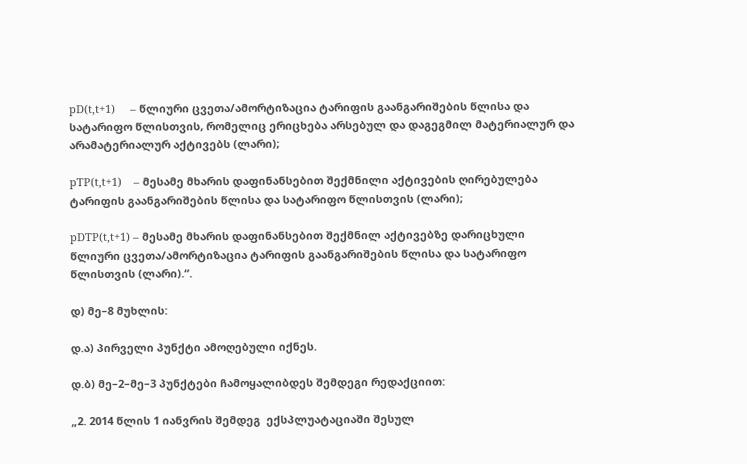pD(t,t+1)     – წლიური ცვეთა/ამორტიზაცია ტარიფის გაანგარიშების წლისა და სატარიფო წლისთვის, რომელიც ერიცხება არსებულ და დაგეგმილ მატერიალურ და არამატერიალურ აქტივებს (ლარი);

pTP(t,t+1)    – მესამე მხარის დაფინანსებით შექმნილი აქტივების ღირებულება ტარიფის გაანგარიშების წლისა და სატარიფო წლისთვის (ლარი);

pDTP(t,t+1) – მესამე მხარის დაფინანსებით შექმნილ აქტივებზე დარიცხული წლიური ცვეთა/ამორტიზაცია ტარიფის გაანგარიშების წლისა და სატარიფო წლისთვის (ლარი).“.

დ) მე–8 მუხლის:

დ.ა) პირველი პუნქტი ამოღებული იქნეს.

დ.ბ) მე–2–მე–3 პუნქტები ჩამოყალიბდეს შემდეგი რედაქციით:

„2. 2014 წლის 1 იანვრის შემდეგ  ექსპლუატაციაში შესულ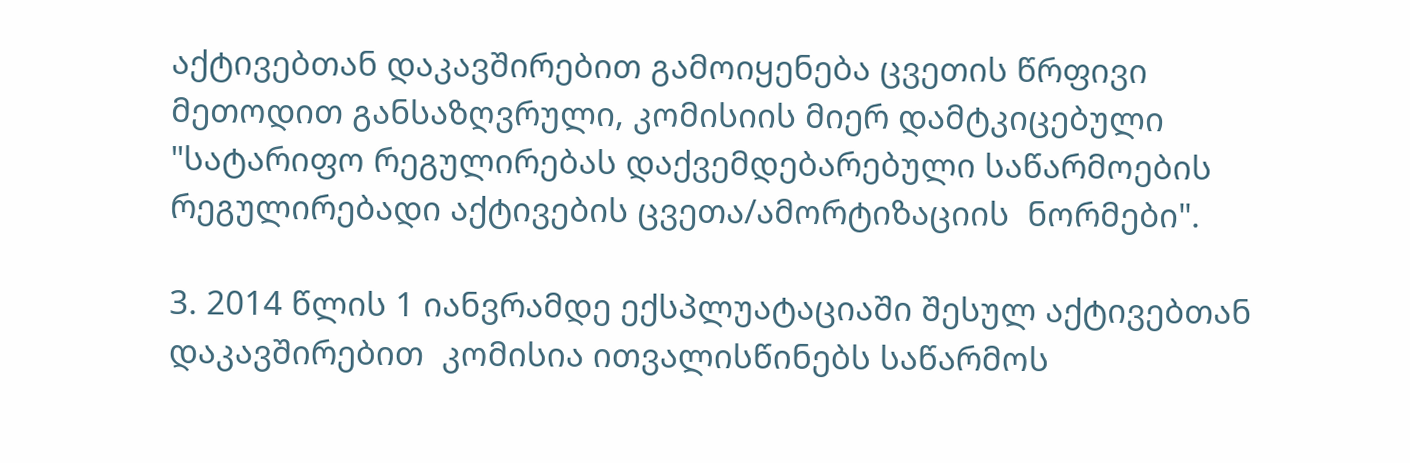აქტივებთან დაკავშირებით გამოიყენება ცვეთის წრფივი მეთოდით განსაზღვრული, კომისიის მიერ დამტკიცებული "სატარიფო რეგულირებას დაქვემდებარებული საწარმოების რეგულირებადი აქტივების ცვეთა/ამორტიზაციის  ნორმები".

3. 2014 წლის 1 იანვრამდე ექსპლუატაციაში შესულ აქტივებთან დაკავშირებით  კომისია ითვალისწინებს საწარმოს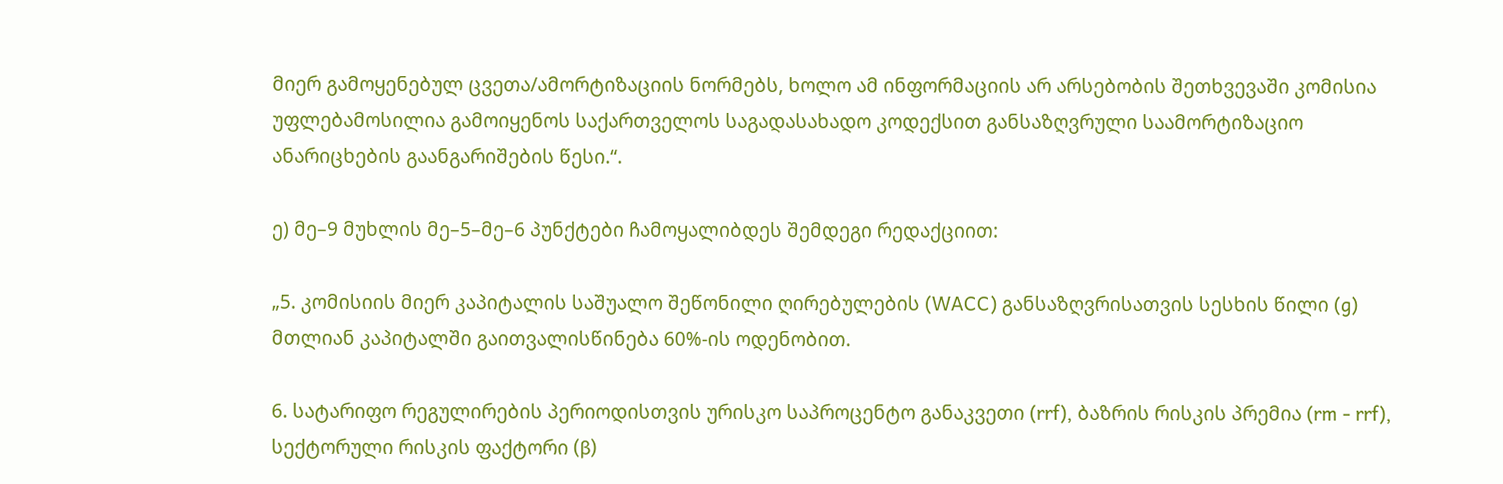მიერ გამოყენებულ ცვეთა/ამორტიზაციის ნორმებს, ხოლო ამ ინფორმაციის არ არსებობის შეთხვევაში კომისია უფლებამოსილია გამოიყენოს საქართველოს საგადასახადო კოდექსით განსაზღვრული საამორტიზაციო ანარიცხების გაანგარიშების წესი.“.

ე) მე–9 მუხლის მე–5–მე–6 პუნქტები ჩამოყალიბდეს შემდეგი რედაქციით:

„5. კომისიის მიერ კაპიტალის საშუალო შეწონილი ღირებულების (WACC) განსაზღვრისათვის სესხის წილი (g) მთლიან კაპიტალში გაითვალისწინება 60%-ის ოდენობით.

6. სატარიფო რეგულირების პერიოდისთვის ურისკო საპროცენტო განაკვეთი (rrf), ბაზრის რისკის პრემია (rm - rrf), სექტორული რისკის ფაქტორი (β)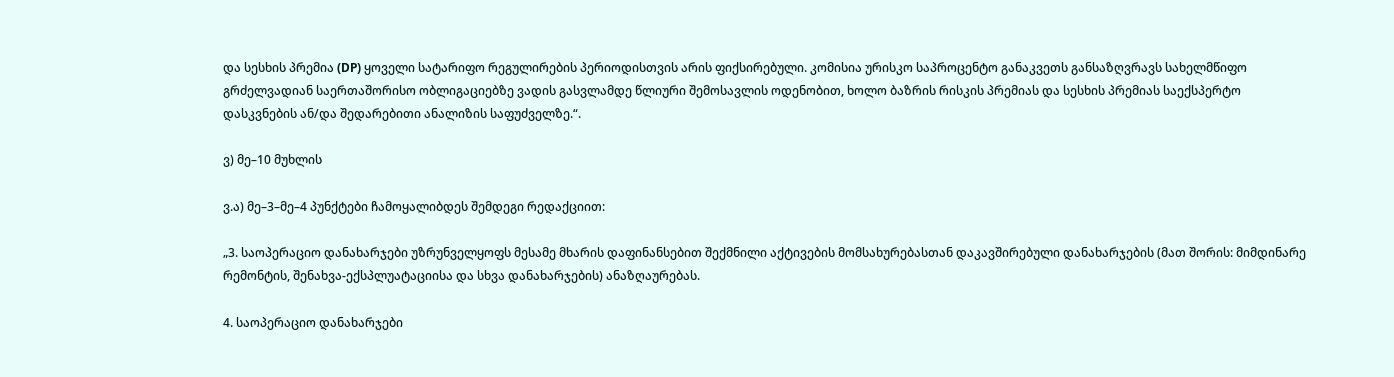და სესხის პრემია (DP) ყოველი სატარიფო რეგულირების პერიოდისთვის არის ფიქსირებული. კომისია ურისკო საპროცენტო განაკვეთს განსაზღვრავს სახელმწიფო გრძელვადიან საერთაშორისო ობლიგაციებზე ვადის გასვლამდე წლიური შემოსავლის ოდენობით, ხოლო ბაზრის რისკის პრემიას და სესხის პრემიას საექსპერტო დასკვნების ან/და შედარებითი ანალიზის საფუძველზე.“.

ვ) მე–10 მუხლის

ვ.ა) მე–3–მე–4 პუნქტები ჩამოყალიბდეს შემდეგი რედაქციით:

„3. საოპერაციო დანახარჯები უზრუნველყოფს მესამე მხარის დაფინანსებით შექმნილი აქტივების მომსახურებასთან დაკავშირებული დანახარჯების (მათ შორის: მიმდინარე რემონტის, შენახვა-ექსპლუატაციისა და სხვა დანახარჯების) ანაზღაურებას.

4. საოპერაციო დანახარჯები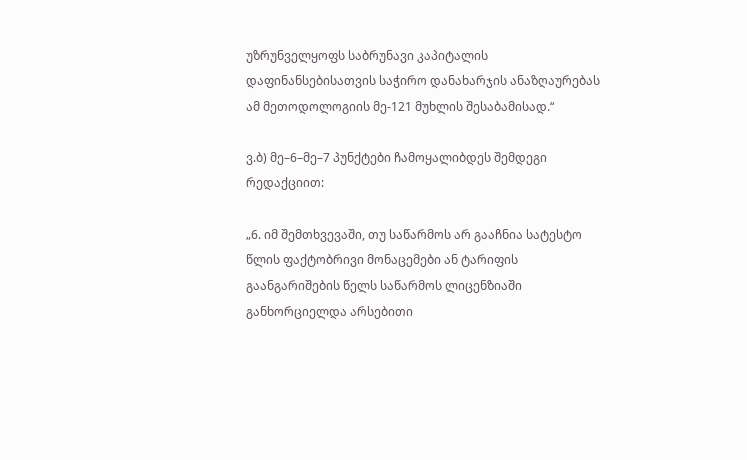უზრუნველყოფს საბრუნავი კაპიტალის დაფინანსებისათვის საჭირო დანახარჯის ანაზღაურებას ამ მეთოდოლოგიის მე-121 მუხლის შესაბამისად.“

ვ.ბ) მე–6–მე–7 პუნქტები ჩამოყალიბდეს შემდეგი რედაქციით:

„6. იმ შემთხვევაში, თუ საწარმოს არ გააჩნია სატესტო წლის ფაქტობრივი მონაცემები ან ტარიფის გაანგარიშების წელს საწარმოს ლიცენზიაში განხორციელდა არსებითი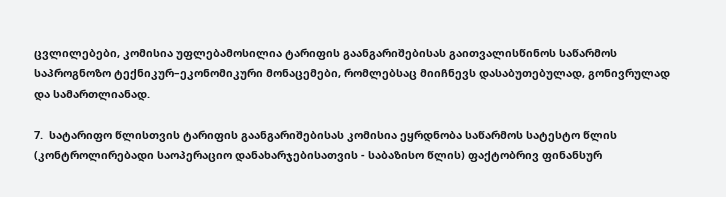ცვლილებები, კომისია უფლებამოსილია ტარიფის გაანგარიშებისას გაითვალისწინოს საწარმოს საპროგნოზო ტექნიკურ–ეკონომიკური მონაცემები, რომლებსაც მიიჩნევს დასაბუთებულად, გონივრულად და სამართლიანად.

7.  სატარიფო წლისთვის ტარიფის გაანგარიშებისას კომისია ეყრდნობა საწარმოს სატესტო წლის (კონტროლირებადი საოპერაციო დანახარჯებისათვის - საბაზისო წლის) ფაქტობრივ ფინანსურ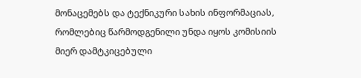მონაცემებს და ტექნიკური სახის ინფორმაციას, რომლებიც წარმოდგენილი უნდა იყოს კომისიის მიერ დამტკიცებული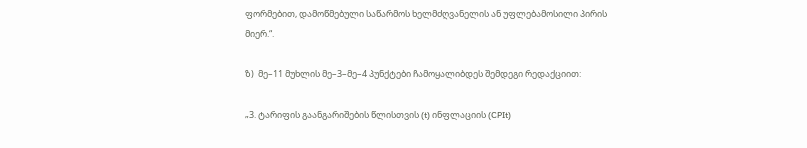ფორმებით, დამოწმებული საწარმოს ხელმძღვანელის ან უფლებამოსილი პირის მიერ.“.

ზ)  მე–11 მუხლის მე–3–მე–4 პუნქტები ჩამოყალიბდეს შემდეგი რედაქციით:

„3. ტარიფის გაანგარიშების წლისთვის (t) ინფლაციის (CPIt)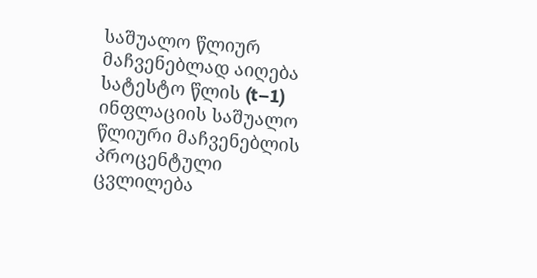საშუალო წლიურ მაჩვენებლად აიღება სატესტო წლის (t–1) ინფლაციის საშუალო წლიური მაჩვენებლის პროცენტული ცვლილება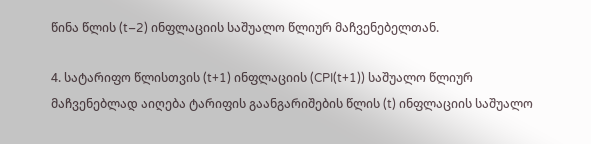წინა წლის (t–2) ინფლაციის საშუალო წლიურ მაჩვენებელთან.

4. სატარიფო წლისთვის (t+1) ინფლაციის (CPI(t+1)) საშუალო წლიურ მაჩვენებლად აიღება ტარიფის გაანგარიშების წლის (t) ინფლაციის საშუალო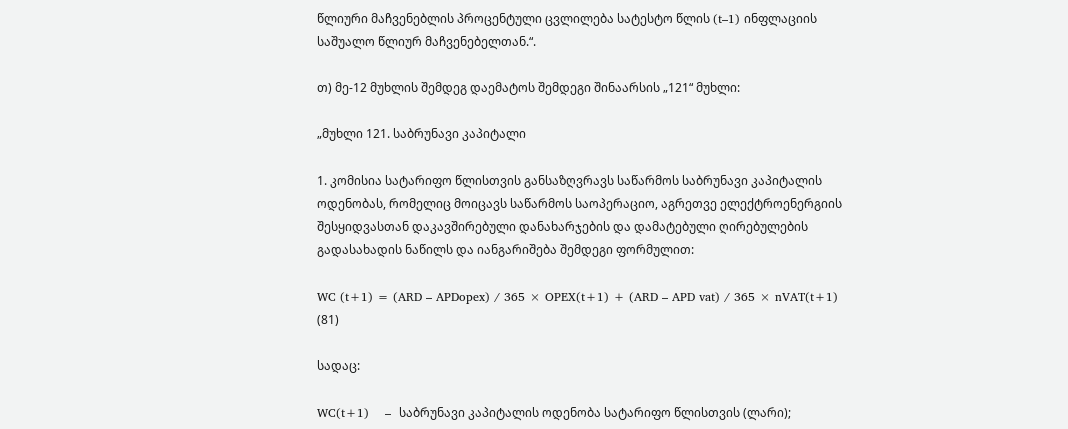წლიური მაჩვენებლის პროცენტული ცვლილება სატესტო წლის (t–1) ინფლაციის საშუალო წლიურ მაჩვენებელთან.“.

თ) მე-12 მუხლის შემდეგ დაემატოს შემდეგი შინაარსის „121“ მუხლი:

„მუხლი 121. საბრუნავი კაპიტალი

1. კომისია სატარიფო წლისთვის განსაზღვრავს საწარმოს საბრუნავი კაპიტალის ოდენობას, რომელიც მოიცავს საწარმოს საოპერაციო, აგრეთვე ელექტროენერგიის შესყიდვასთან დაკავშირებული დანახარჯების და დამატებული ღირებულების გადასახადის ნაწილს და იანგარიშება შემდეგი ფორმულით:

WC (t+1) = (ARD – APDopex) / 365 × OPEX(t+1) + (ARD – APD vat) / 365 × nVAT(t+1)  (81)

სადაც:

WC(t+1)    –  საბრუნავი კაპიტალის ოდენობა სატარიფო წლისთვის (ლარი);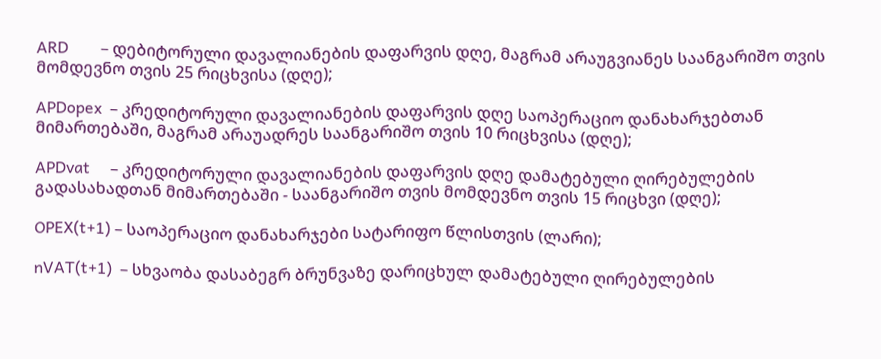ARD        – დებიტორული დავალიანების დაფარვის დღე, მაგრამ არაუგვიანეს საანგარიშო თვის მომდევნო თვის 25 რიცხვისა (დღე);

APDopex  – კრედიტორული დავალიანების დაფარვის დღე საოპერაციო დანახარჯებთან მიმართებაში, მაგრამ არაუადრეს საანგარიშო თვის 10 რიცხვისა (დღე);

APDvat     – კრედიტორული დავალიანების დაფარვის დღე დამატებული ღირებულების გადასახადთან მიმართებაში - საანგარიშო თვის მომდევნო თვის 15 რიცხვი (დღე);

OPEX(t+1) – საოპერაციო დანახარჯები სატარიფო წლისთვის (ლარი);

nVAT(t+1)  – სხვაობა დასაბეგრ ბრუნვაზე დარიცხულ დამატებული ღირებულების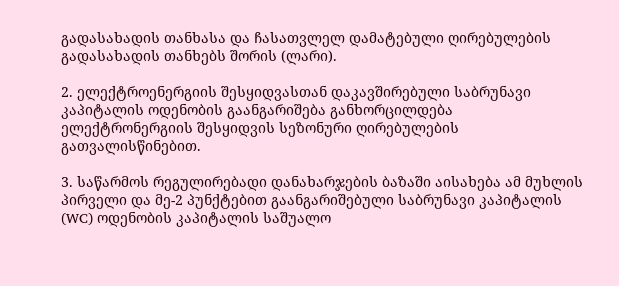გადასახადის თანხასა და ჩასათვლელ დამატებული ღირებულების გადასახადის თანხებს შორის (ლარი).

2. ელექტროენერგიის შესყიდვასთან დაკავშირებული საბრუნავი კაპიტალის ოდენობის გაანგარიშება განხორცილდება ელექტრონერგიის შესყიდვის სეზონური ღირებულების გათვალისწინებით.

3. საწარმოს რეგულირებადი დანახარჯების ბაზაში აისახება ამ მუხლის პირველი და მე-2 პუნქტებით გაანგარიშებული საბრუნავი კაპიტალის (WC) ოდენობის კაპიტალის საშუალო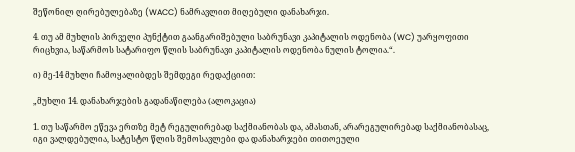შეწონილ ღირებულებაზე (WACC) ნამრავლით მიღებული დანახარჯი.

4. თუ ამ მუხლის პირველი პუნქტით გაანგარიშებული საბრუნავი კაპიტალის ოდენობა (WC) უარყოფითი რიცხვია, საწარმოს სატარიფო წლის საბრუნავი კაპიტალის ოდენობა ნულის ტოლია.“.

ი) მე-14 მუხლი ჩამოყალიბდეს შემდეგი რედაქციით:

„მუხლი 14. დანახარჯების გადანაწილება (ალოკაცია)

1. თუ საწარმო ეწევა ერთზე მეტ რეგულირებად საქმიანობას და, ამასთან, არარეგულირებად საქმიანობასაც, იგი ვალდებულია, სატესტო წლის შემოსავლები და დანახარჯები თითოეული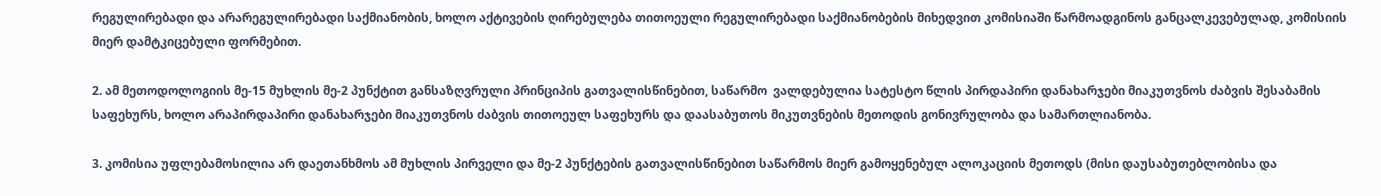რეგულირებადი და არარეგულირებადი საქმიანობის, ხოლო აქტივების ღირებულება თითოეული რეგულირებადი საქმიანობების მიხედვით კომისიაში წარმოადგინოს განცალკევებულად, კომისიის მიერ დამტკიცებული ფორმებით.

2. ამ მეთოდოლოგიის მე-15 მუხლის მე-2 პუნქტით განსაზღვრული პრინციპის გათვალისწინებით, საწარმო  ვალდებულია სატესტო წლის პირდაპირი დანახარჯები მიაკუთვნოს ძაბვის შესაბამის საფეხურს, ხოლო არაპირდაპირი დანახარჯები მიაკუთვნოს ძაბვის თითოეულ საფეხურს და დაასაბუთოს მიკუთვნების მეთოდის გონივრულობა და სამართლიანობა.

3. კომისია უფლებამოსილია არ დაეთანხმოს ამ მუხლის პირველი და მე-2 პუნქტების გათვალისწინებით საწარმოს მიერ გამოყენებულ ალოკაციის მეთოდს (მისი დაუსაბუთებლობისა და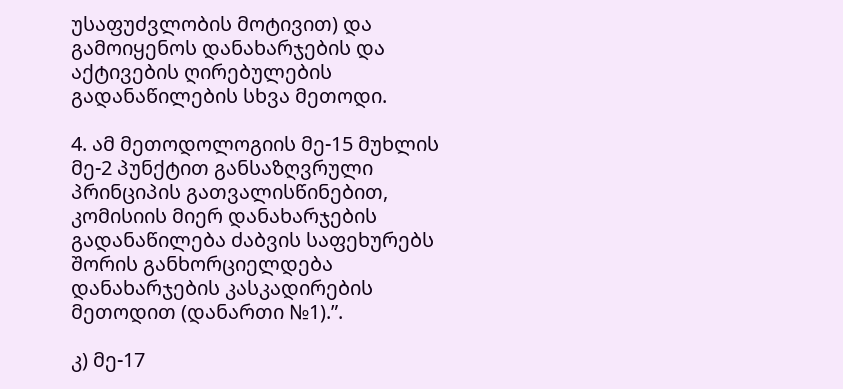უსაფუძვლობის მოტივით) და გამოიყენოს დანახარჯების და აქტივების ღირებულების გადანაწილების სხვა მეთოდი.

4. ამ მეთოდოლოგიის მე-15 მუხლის მე-2 პუნქტით განსაზღვრული პრინციპის გათვალისწინებით, კომისიის მიერ დანახარჯების გადანაწილება ძაბვის საფეხურებს შორის განხორციელდება დანახარჯების კასკადირების მეთოდით (დანართი №1).”.

კ) მე-17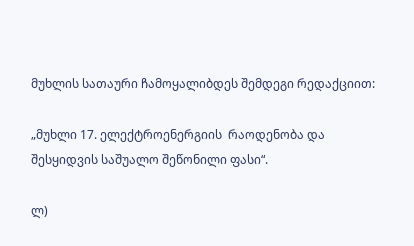მუხლის სათაური ჩამოყალიბდეს შემდეგი რედაქციით:

„მუხლი 17. ელექტროენერგიის  რაოდენობა და შესყიდვის საშუალო შეწონილი ფასი“.

ლ)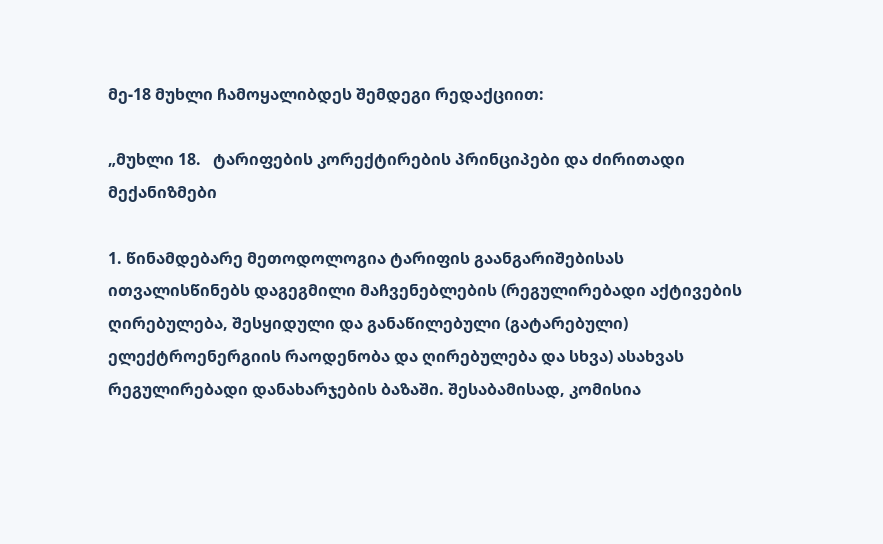მე-18 მუხლი ჩამოყალიბდეს შემდეგი რედაქციით:

„მუხლი 18.   ტარიფების კორექტირების პრინციპები და ძირითადი მექანიზმები

1. წინამდებარე მეთოდოლოგია ტარიფის გაანგარიშებისას ითვალისწინებს დაგეგმილი მაჩვენებლების (რეგულირებადი აქტივების ღირებულება, შესყიდული და განაწილებული (გატარებული) ელექტროენერგიის რაოდენობა და ღირებულება და სხვა) ასახვას რეგულირებადი დანახარჯების ბაზაში. შესაბამისად, კომისია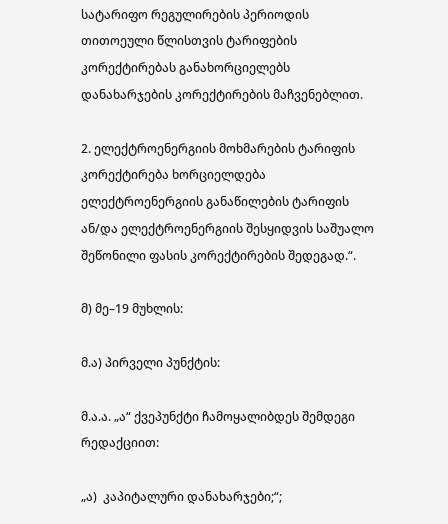სატარიფო რეგულირების პერიოდის თითოეული წლისთვის ტარიფების კორექტირებას განახორციელებს დანახარჯების კორექტირების მაჩვენებლით.

2. ელექტროენერგიის მოხმარების ტარიფის კორექტირება ხორციელდება ელექტროენერგიის განაწილების ტარიფის ან/და ელექტროენერგიის შესყიდვის საშუალო შეწონილი ფასის კორექტირების შედეგად.“.

მ) მე–19 მუხლის:

მ.ა) პირველი პუნქტის:

მ.ა.ა. „ა“ ქვეპუნქტი ჩამოყალიბდეს შემდეგი რედაქციით:

„ა)  კაპიტალური დანახარჯები;“;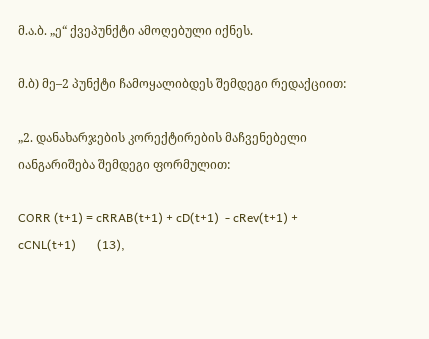მ.ა.ბ. „ე“ ქვეპუნქტი ამოღებული იქნეს.

მ.ბ) მე–2 პუნქტი ჩამოყალიბდეს შემდეგი რედაქციით:

„2. დანახარჯების კორექტირების მაჩვენებელი იანგარიშება შემდეგი ფორმულით:

CORR (t+1) = cRRAB(t+1) + cD(t+1)  - cRev(t+1) + cCNL(t+1)       (13),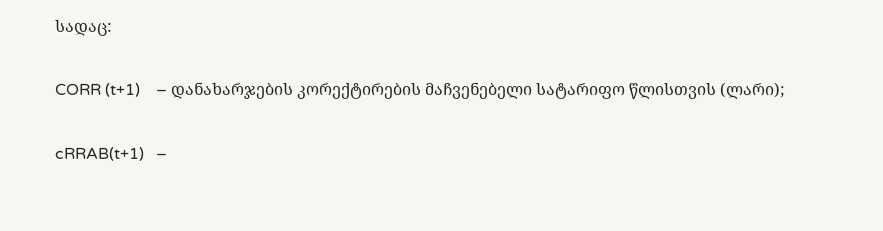სადაც:

CORR (t+1)    – დანახარჯების კორექტირების მაჩვენებელი სატარიფო წლისთვის (ლარი);

cRRAB(t+1)   –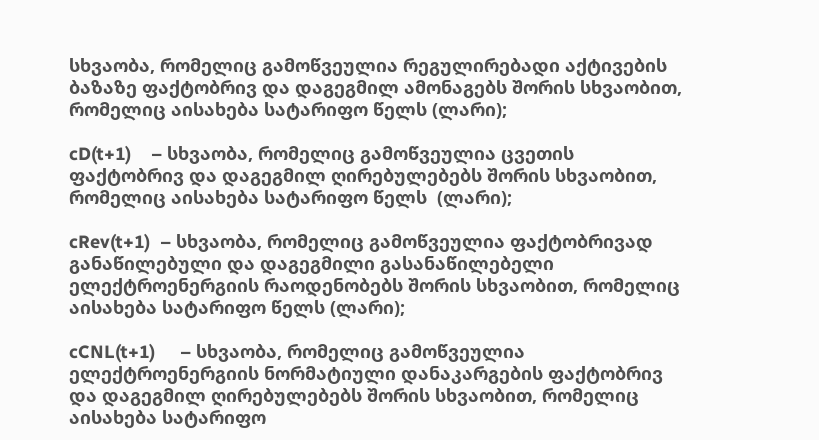სხვაობა, რომელიც გამოწვეულია რეგულირებადი აქტივების ბაზაზე ფაქტობრივ და დაგეგმილ ამონაგებს შორის სხვაობით, რომელიც აისახება სატარიფო წელს (ლარი);

cD(t+1)    – სხვაობა, რომელიც გამოწვეულია ცვეთის ფაქტობრივ და დაგეგმილ ღირებულებებს შორის სხვაობით, რომელიც აისახება სატარიფო წელს  (ლარი);

cRev(t+1)  – სხვაობა, რომელიც გამოწვეულია ფაქტობრივად განაწილებული და დაგეგმილი გასანაწილებელი ელექტროენერგიის რაოდენობებს შორის სხვაობით, რომელიც აისახება სატარიფო წელს (ლარი);

cCNL(t+1)     – სხვაობა, რომელიც გამოწვეულია ელექტროენერგიის ნორმატიული დანაკარგების ფაქტობრივ და დაგეგმილ ღირებულებებს შორის სხვაობით, რომელიც აისახება სატარიფო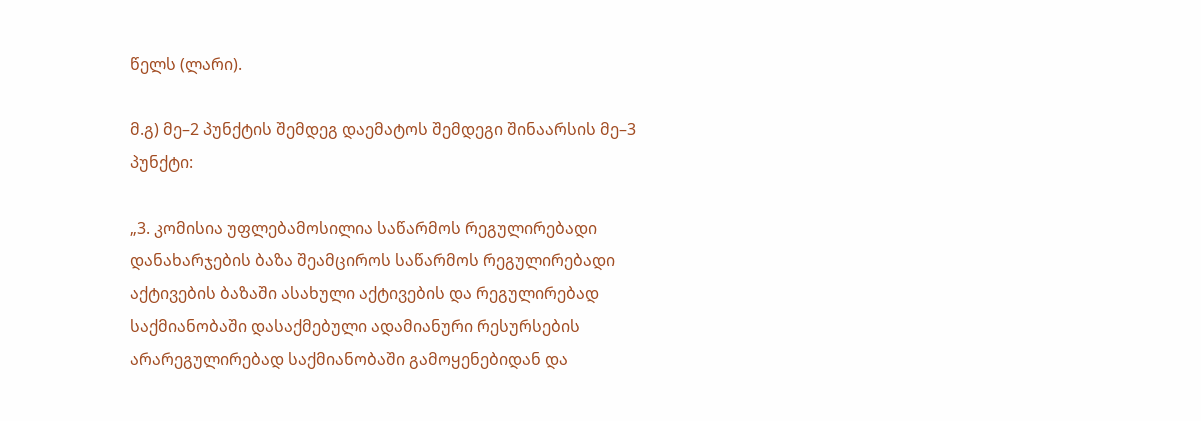წელს (ლარი).

მ.გ) მე–2 პუნქტის შემდეგ დაემატოს შემდეგი შინაარსის მე–3 პუნქტი:

„3. კომისია უფლებამოსილია საწარმოს რეგულირებადი დანახარჯების ბაზა შეამციროს საწარმოს რეგულირებადი აქტივების ბაზაში ასახული აქტივების და რეგულირებად საქმიანობაში დასაქმებული ადამიანური რესურსების არარეგულირებად საქმიანობაში გამოყენებიდან და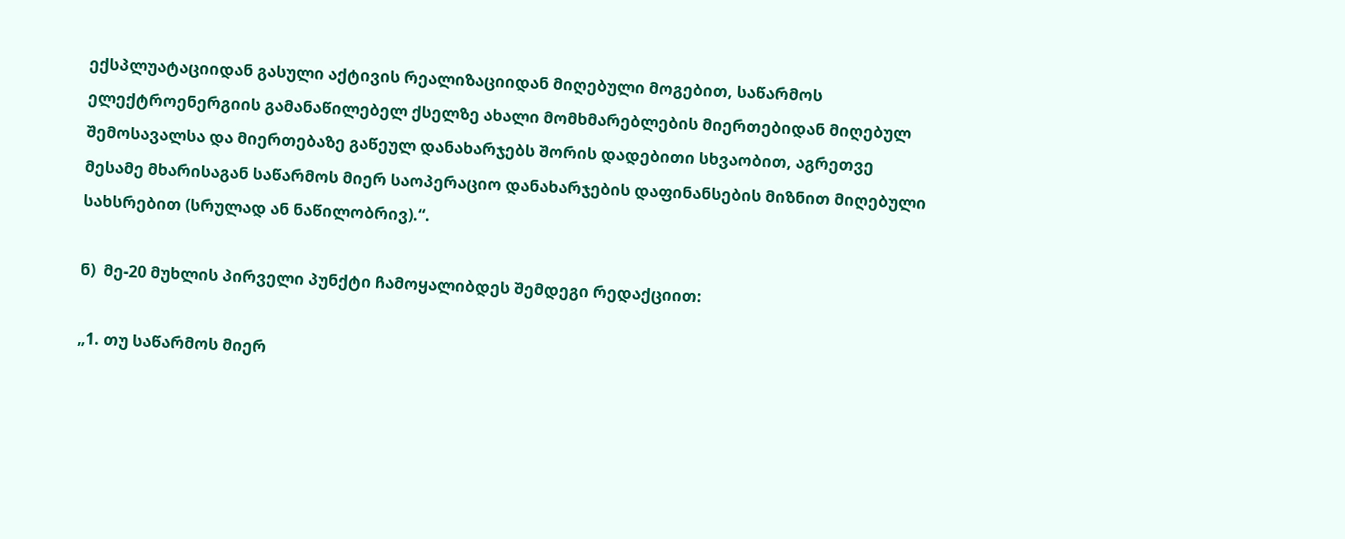ექსპლუატაციიდან გასული აქტივის რეალიზაციიდან მიღებული მოგებით, საწარმოს ელექტროენერგიის გამანაწილებელ ქსელზე ახალი მომხმარებლების მიერთებიდან მიღებულ შემოსავალსა და მიერთებაზე გაწეულ დანახარჯებს შორის დადებითი სხვაობით, აგრეთვე მესამე მხარისაგან საწარმოს მიერ საოპერაციო დანახარჯების დაფინანსების მიზნით მიღებული სახსრებით (სრულად ან ნაწილობრივ).“.

ნ)  მე-20 მუხლის პირველი პუნქტი ჩამოყალიბდეს შემდეგი რედაქციით:

„1. თუ საწარმოს მიერ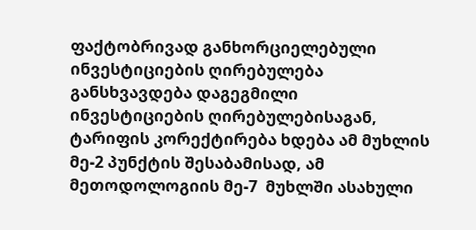ფაქტობრივად განხორციელებული ინვესტიციების ღირებულება განსხვავდება დაგეგმილი ინვესტიციების ღირებულებისაგან, ტარიფის კორექტირება ხდება ამ მუხლის მე-2 პუნქტის შესაბამისად, ამ  მეთოდოლოგიის მე-7  მუხლში ასახული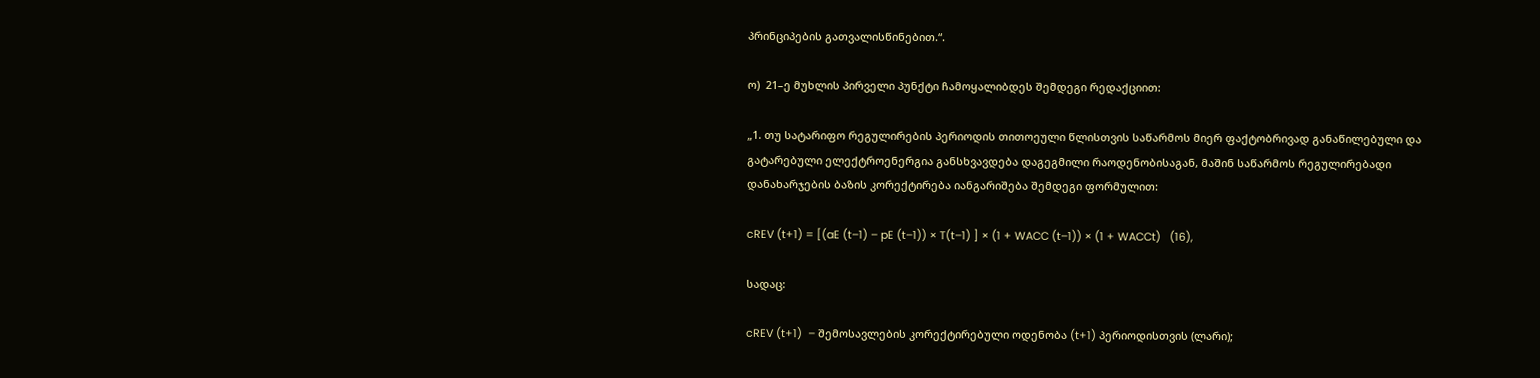პრინციპების გათვალისწინებით.“.

ო)  21–ე მუხლის პირველი პუნქტი ჩამოყალიბდეს შემდეგი რედაქციით:

„1. თუ სატარიფო რეგულირების პერიოდის თითოეული წლისთვის საწარმოს მიერ ფაქტობრივად განაწილებული და გატარებული ელექტროენერგია განსხვავდება დაგეგმილი რაოდენობისაგან, მაშინ საწარმოს რეგულირებადი დანახარჯების ბაზის კორექტირება იანგარიშება შემდეგი ფორმულით:

cREV (t+1) = [(aE (t–1) – pE (t–1)) × T(t–1) ] × (1 + WACC (t–1)) × (1 + WACCt)   (16),

სადაც:

cREV (t+1)  – შემოსავლების კორექტირებული ოდენობა (t+1) პერიოდისთვის (ლარი);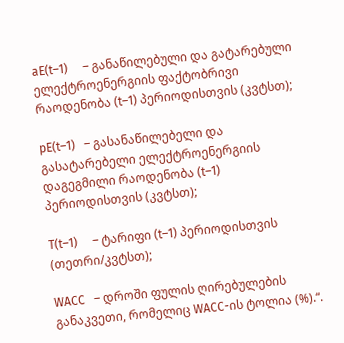aE(t–1)     – განაწილებული და გატარებული ელექტროენერგიის ფაქტობრივი რაოდენობა (t–1) პერიოდისთვის (კვტსთ);

pE(t–1)   – გასანაწილებელი და გასატარებელი ელექტროენერგიის დაგეგმილი რაოდენობა (t–1) პერიოდისთვის (კვტსთ);

T(t–1)     – ტარიფი (t–1) პერიოდისთვის (თეთრი/კვტსთ);

WACC   – დროში ფულის ღირებულების  განაკვეთი, რომელიც WACC-ის ტოლია (%).“.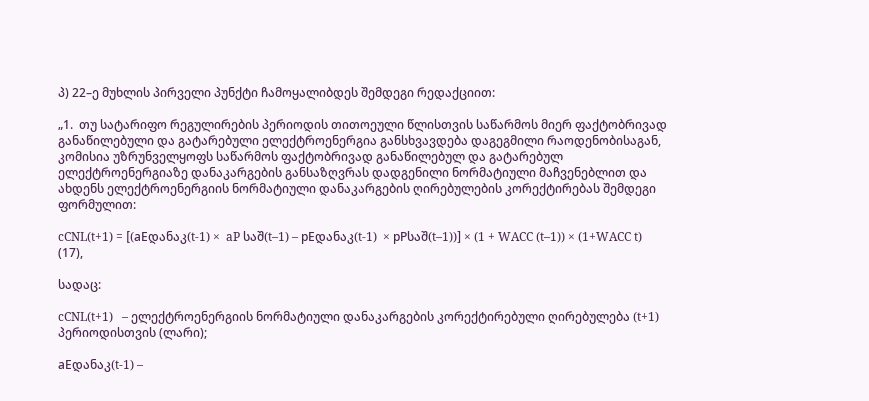პ) 22–ე მუხლის პირველი პუნქტი ჩამოყალიბდეს შემდეგი რედაქციით:

„1.  თუ სატარიფო რეგულირების პერიოდის თითოეული წლისთვის საწარმოს მიერ ფაქტობრივად განაწილებული და გატარებული ელექტროენერგია განსხვავდება დაგეგმილი რაოდენობისაგან, კომისია უზრუნველყოფს საწარმოს ფაქტობრივად განაწილებულ და გატარებულ ელექტროენერგიაზე დანაკარგების განსაზღვრას დადგენილი ნორმატიული მაჩვენებლით და ახდენს ელექტროენერგიის ნორმატიული დანაკარგების ღირებულების კორექტირებას შემდეგი ფორმულით:

cCNL(t+1) = [(aEდანაკ(t-1) ×  aP საშ(t–1) – pEდანაკ(t-1)  × pPსაშ(t–1))] × (1 + WACC (t–1)) × (1+WACC t)  (17),

სადაც:

cCNL(t+1)   – ელექტროენერგიის ნორმატიული დანაკარგების კორექტირებული ღირებულება (t+1) პერიოდისთვის (ლარი);

aEდანაკ(t-1) –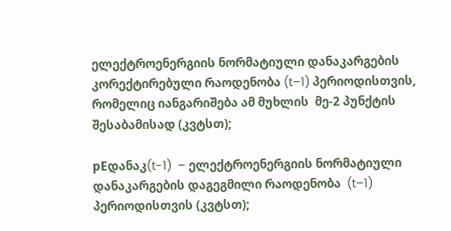ელექტროენერგიის ნორმატიული დანაკარგების კორექტირებული რაოდენობა (t–1) პერიოდისთვის, რომელიც იანგარიშება ამ მუხლის  მე-2 პუნქტის შესაბამისად (კვტსთ);

pEდანაკ(t-1)  – ელექტროენერგიის ნორმატიული დანაკარგების დაგეგმილი რაოდენობა  (t–1) პერიოდისთვის (კვტსთ);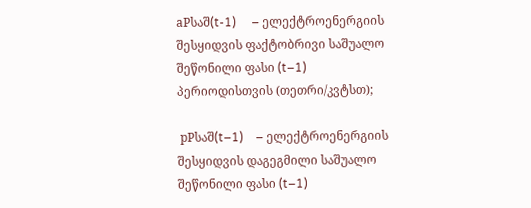aPსაშ(t-1)     – ელექტროენერგიის შესყიდვის ფაქტობრივი საშუალო შეწონილი ფასი (t–1) პერიოდისთვის (თეთრი/კვტსთ);

 pPსაშ(t–1)    – ელექტროენერგიის შესყიდვის დაგეგმილი საშუალო შეწონილი ფასი (t–1)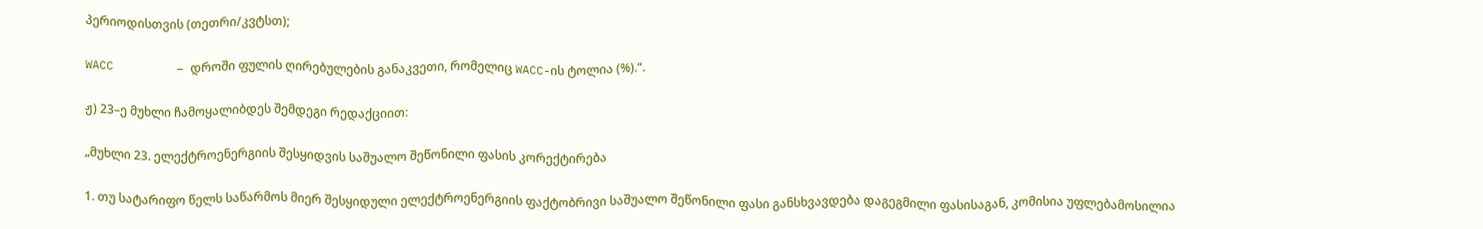პერიოდისთვის (თეთრი/კვტსთ);

WACC         – დროში ფულის ღირებულების განაკვეთი, რომელიც WACC-ის ტოლია (%).“.

ჟ) 23–ე მუხლი ჩამოყალიბდეს შემდეგი რედაქციით:

„მუხლი 23. ელექტროენერგიის შესყიდვის საშუალო შეწონილი ფასის კორექტირება

1. თუ სატარიფო წელს საწარმოს მიერ შესყიდული ელექტროენერგიის ფაქტობრივი საშუალო შეწონილი ფასი განსხვავდება დაგეგმილი ფასისაგან, კომისია უფლებამოსილია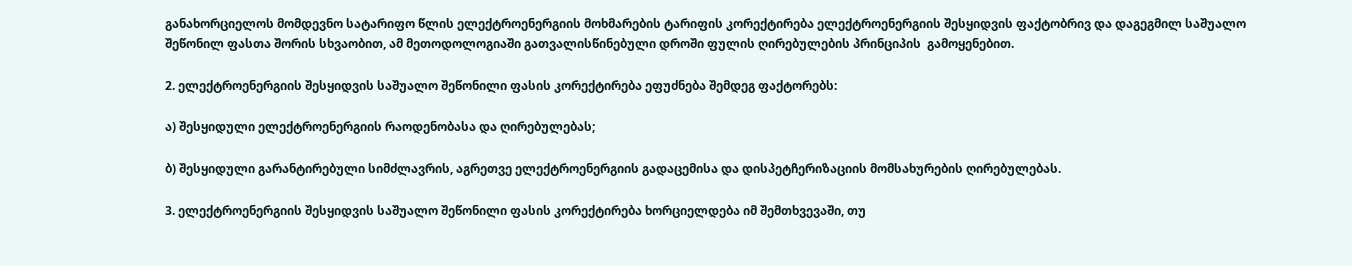განახორციელოს მომდევნო სატარიფო წლის ელექტროენერგიის მოხმარების ტარიფის კორექტირება ელექტროენერგიის შესყიდვის ფაქტობრივ და დაგეგმილ საშუალო შეწონილ ფასთა შორის სხვაობით, ამ მეთოდოლოგიაში გათვალისწინებული დროში ფულის ღირებულების პრინციპის  გამოყენებით.

2. ელექტროენერგიის შესყიდვის საშუალო შეწონილი ფასის კორექტირება ეფუძნება შემდეგ ფაქტორებს:

ა) შესყიდული ელექტროენერგიის რაოდენობასა და ღირებულებას;

ბ) შესყიდული გარანტირებული სიმძლავრის, აგრეთვე ელექტროენერგიის გადაცემისა და დისპეტჩერიზაციის მომსახურების ღირებულებას.

3. ელექტროენერგიის შესყიდვის საშუალო შეწონილი ფასის კორექტირება ხორციელდება იმ შემთხვევაში, თუ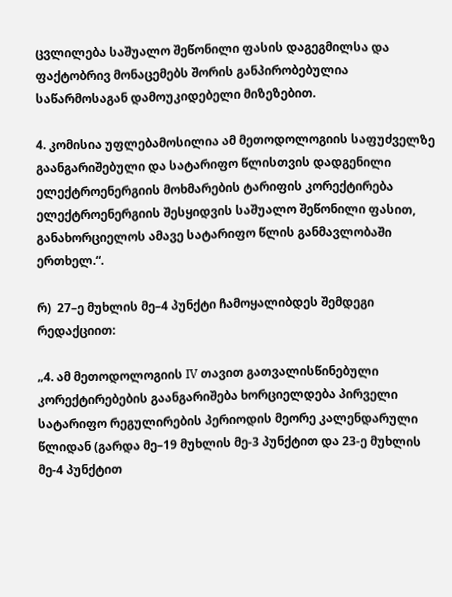ცვლილება საშუალო შეწონილი ფასის დაგეგმილსა და ფაქტობრივ მონაცემებს შორის განპირობებულია საწარმოსაგან დამოუკიდებელი მიზეზებით.

4. კომისია უფლებამოსილია ამ მეთოდოლოგიის საფუძველზე გაანგარიშებული და სატარიფო წლისთვის დადგენილი ელექტროენერგიის მოხმარების ტარიფის კორექტირება ელექტროენერგიის შესყიდვის საშუალო შეწონილი ფასით, განახორციელოს ამავე სატარიფო წლის განმავლობაში ერთხელ.“.

რ)  27–ე მუხლის მე–4 პუნქტი ჩამოყალიბდეს შემდეგი რედაქციით:

„4. ამ მეთოდოლოგიის IV თავით გათვალისწინებული კორექტირებების გაანგარიშება ხორციელდება პირველი სატარიფო რეგულირების პერიოდის მეორე კალენდარული წლიდან (გარდა მე–19 მუხლის მე-3 პუნქტით და 23-ე მუხლის მე-4 პუნქტით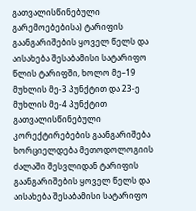გათვალისწინებული გარემოებებისა) ტარიფის გაანგარიშების ყოველ წელს და აისახება შესაბამისი სატარიფო წლის ტარიფში, ხოლო მე–19 მუხლის მე-3 პუნქტით და 23-ე მუხლის მე-4 პუნქტით გათვალისწინებული კორექტირებების გაანგარიშება ხორციელდება მეთოდოლოგიის ძალაში შესვლიდან ტარიფის გაანგარიშების ყოველ წელს და აისახება შესაბამისი სატარიფო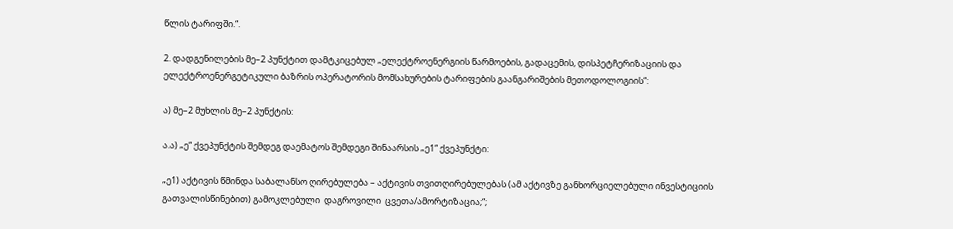წლის ტარიფში.“.

2. დადგენილების მე–2 პუნქტით დამტკიცებულ „ელექტროენერგიის წარმოების, გადაცემის, დისპეტჩერიზაციის და ელექტროენერგეტიკული ბაზრის ოპერატორის მომსახურების ტარიფების გაანგარიშების მეთოდოლოგიის“:

ა) მე–2 მუხლის მე–2 პუნქტის:

ა.ა) „ე“ ქვეპუნქტის შემდეგ დაემატოს შემდეგი შინაარსის „ე1“ ქვეპუნქტი:

„ე1) აქტივის წმინდა საბალანსო ღირებულება – აქტივის თვითღირებულებას (ამ აქტივზე განხორციელებული ინვესტიციის გათვალისწინებით) გამოკლებული  დაგროვილი  ცვეთა/ამორტიზაცია;“;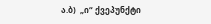ა.ბ)  „ი“ ქვეპუნქტი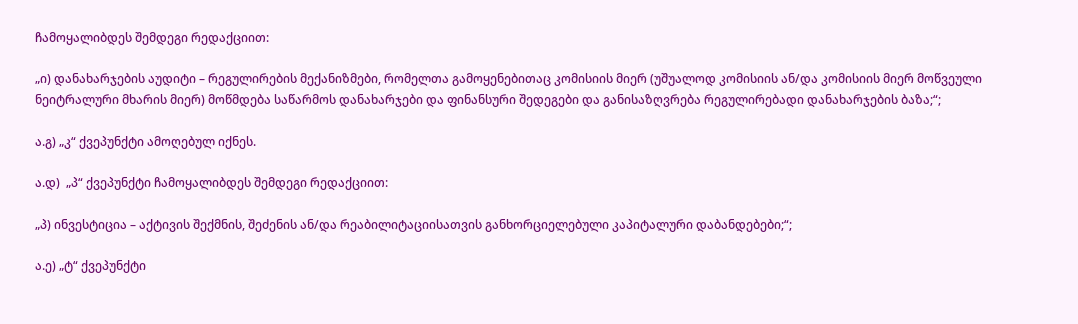ჩამოყალიბდეს შემდეგი რედაქციით:

„ი) დანახარჯების აუდიტი – რეგულირების მექანიზმები, რომელთა გამოყენებითაც კომისიის მიერ (უშუალოდ კომისიის ან/და კომისიის მიერ მოწვეული ნეიტრალური მხარის მიერ) მოწმდება საწარმოს დანახარჯები და ფინანსური შედეგები და განისაზღვრება რეგულირებადი დანახარჯების ბაზა;“;

ა.გ) „კ“ ქვეპუნქტი ამოღებულ იქნეს.

ა.დ)  „პ“ ქვეპუნქტი ჩამოყალიბდეს შემდეგი რედაქციით:

„პ) ინვესტიცია – აქტივის შექმნის, შეძენის ან/და რეაბილიტაციისათვის განხორციელებული კაპიტალური დაბანდებები;“;

ა.ე) „ტ“ ქვეპუნქტი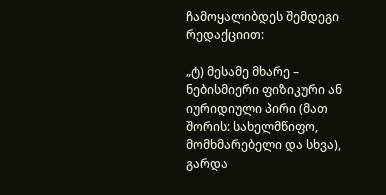ჩამოყალიბდეს შემდეგი რედაქციით:

„ტ) მესამე მხარე – ნებისმიერი ფიზიკური ან იურიდიული პირი (მათ შორის: სახელმწიფო, მომხმარებელი და სხვა), გარდა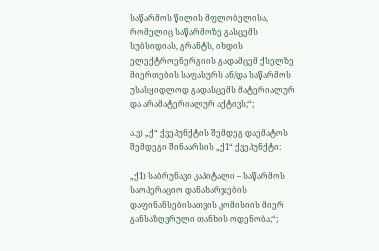საწარმოს წილის მფლობელისა, რომელიც საწარმოზე გასცემს სუბსიდიას, გრანტს, იხდის ელექტროენერგიის გადამცემ ქსელზე მიერთების საფასურს ან/და საწარმოს უსასყიდლოდ გადასცემს მატერიალურ და არამატერიალურ აქტივს;“;

ა.ვ) „ქ“ ქვეპუნქტის შემდეგ დაემატოს შემდეგი შინაარსის „ქ1“ ქვეპუნქტი:

„ქ1) საბრუნავი კაპიტალი – საწარმოს საოპერაციო დანახარჯების დაფინანსებისათვის კომისიის მიერ განსაზღვრული თანხის ოდენობა;“;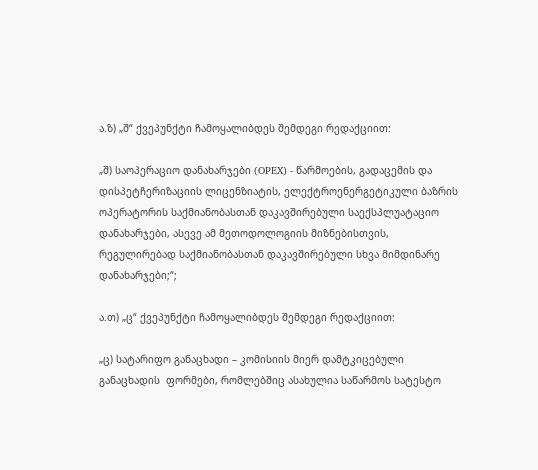ა.ზ) „შ“ ქვეპუნქტი ჩამოყალიბდეს შემდეგი რედაქციით:

„შ) საოპერაციო დანახარჯები (OPEX) - წარმოების, გადაცემის და დისპეტჩერიზაციის ლიცენზიატის, ელექტროენერგეტიკული ბაზრის ოპერატორის საქმიანობასთან დაკავშირებული საექსპლუატაციო დანახარჯები, ასევე ამ მეთოდოლოგიის მიზნებისთვის, რეგულირებად საქმიანობასთან დაკავშირებული სხვა მიმდინარე დანახარჯები;“;

ა.თ) „ც“ ქვეპუნქტი ჩამოყალიბდეს შემდეგი რედაქციით:

„ც) სატარიფო განაცხადი – კომისიის მიერ დამტკიცებული განაცხადის  ფორმები, რომლებშიც ასახულია საწარმოს სატესტო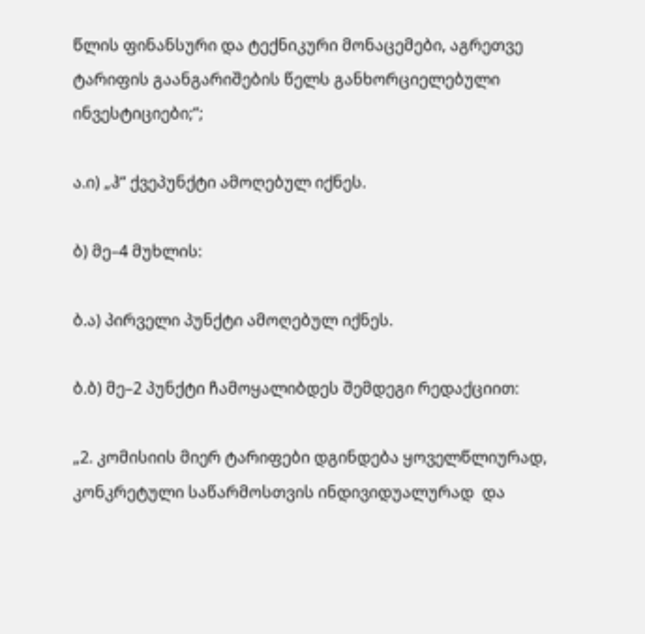წლის ფინანსური და ტექნიკური მონაცემები, აგრეთვე ტარიფის გაანგარიშების წელს განხორციელებული ინვესტიციები;“;

ა.ი) „ჰ“ ქვეპუნქტი ამოღებულ იქნეს.

ბ) მე–4 მუხლის:

ბ.ა) პირველი პუნქტი ამოღებულ იქნეს.

ბ.ბ) მე–2 პუნქტი ჩამოყალიბდეს შემდეგი რედაქციით:

„2. კომისიის მიერ ტარიფები დგინდება ყოველწლიურად, კონკრეტული საწარმოსთვის ინდივიდუალურად  და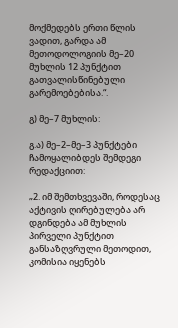მოქმედებს ერთი წლის ვადით, გარდა ამ მეთოდოლოგიის მე–20 მუხლის 12 პუნქტით გათვალისწინებული გარემოებებისა.“.

გ) მე–7 მუხლის:

გ.ა) მე–2–მე–3 პუნქტები ჩამოყალიბდეს შემდეგი რედაქციით:

„2. იმ შემთხვევაში, როდესაც აქტივის ღირებულება არ დგინდება ამ მუხლის პირველი პუნქტით განსაზღვრული მეთოდით, კომისია იყენებს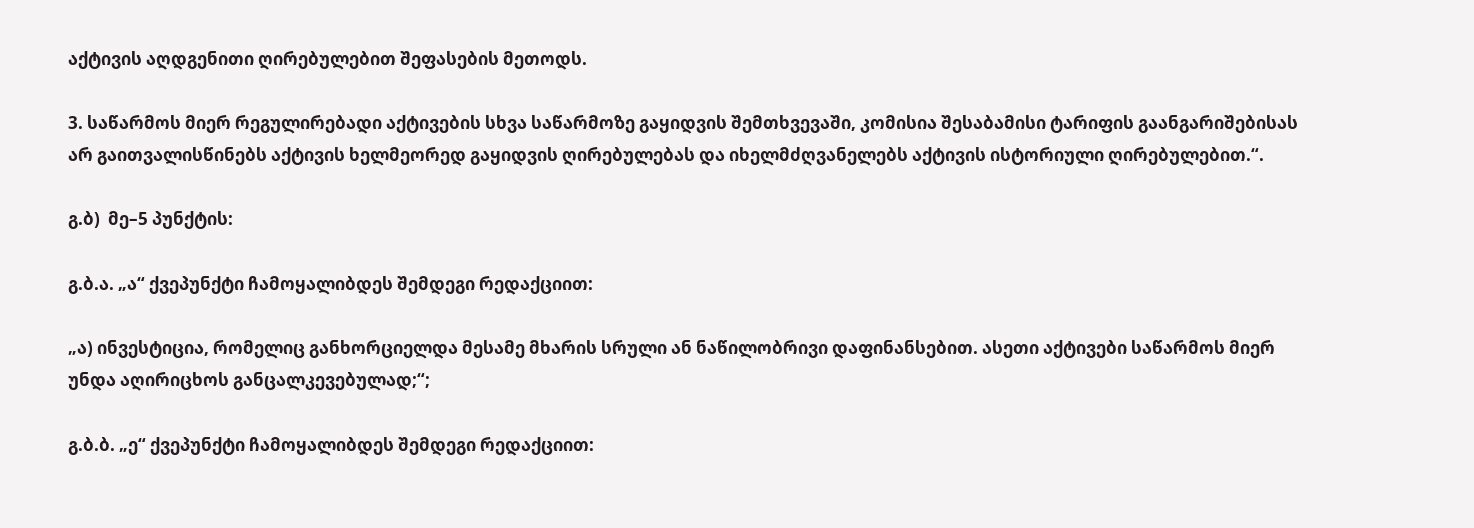აქტივის აღდგენითი ღირებულებით შეფასების მეთოდს.

3. საწარმოს მიერ რეგულირებადი აქტივების სხვა საწარმოზე გაყიდვის შემთხვევაში, კომისია შესაბამისი ტარიფის გაანგარიშებისას არ გაითვალისწინებს აქტივის ხელმეორედ გაყიდვის ღირებულებას და იხელმძღვანელებს აქტივის ისტორიული ღირებულებით.“.

გ.ბ)  მე–5 პუნქტის:

გ.ბ.ა. „ა“ ქვეპუნქტი ჩამოყალიბდეს შემდეგი რედაქციით:

„ა) ინვესტიცია, რომელიც განხორციელდა მესამე მხარის სრული ან ნაწილობრივი დაფინანსებით. ასეთი აქტივები საწარმოს მიერ უნდა აღირიცხოს განცალკევებულად;“;

გ.ბ.ბ. „ე“ ქვეპუნქტი ჩამოყალიბდეს შემდეგი რედაქციით: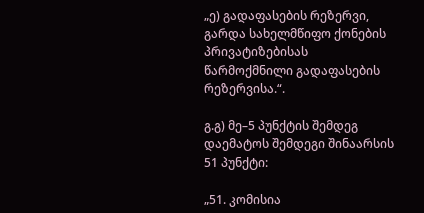„ე) გადაფასების რეზერვი, გარდა სახელმწიფო ქონების პრივატიზებისას წარმოქმნილი გადაფასების რეზერვისა.“.

გ.გ) მე–5 პუნქტის შემდეგ დაემატოს შემდეგი შინაარსის 51 პუნქტი:

„51. კომისია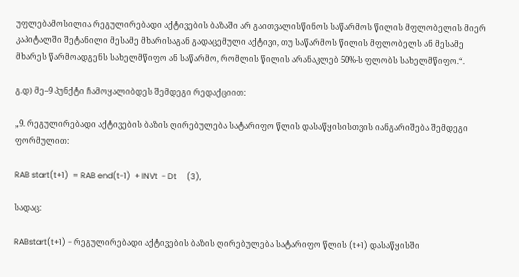უფლებამოსილია რეგულირებადი აქტივების ბაზაში არ გაითვალისწინოს საწარმოს წილის მფლობელის მიერ კაპიტალში შეტანილი მესამე მხარისაგან გადაცემული აქტივი, თუ საწარმოს წილის მფლობელს ან მესამე მხარეს წარმოადგენს სახელმწიფო ან საწარმო, რომლის წილის არანაკლებ 50%-ს ფლობს სახელმწიფო.“.

გ.დ) მე–9 პუნქტი ჩამოყალიბდეს შემდეგი რედაქციით:

„9. რეგულირებადი აქტივების ბაზის ღირებულება სატარიფო წლის დასაწყისისთვის იანგარიშება შემდეგი ფორმულით:

RAB start(t+1)  = RAB end(t-1)  + INVt  - Dt     (3),

სადაც:

RABstart(t+1) - რეგულირებადი აქტივების ბაზის ღირებულება სატარიფო წლის (t+1) დასაწყისში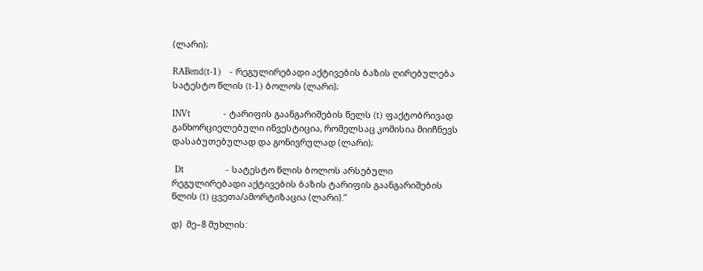(ლარი);

RABend(t-1)   - რეგულირებადი აქტივების ბაზის ღირებულება სატესტო წლის (t-1) ბოლოს (ლარი);

INVt           - ტარიფის გაანგარიშების წელს (t) ფაქტობრივად განხორციელებული ინვესტიცია, რომელსაც კომისია მიიჩნევს დასაბუთებულად და გონივრულად (ლარი);

 Dt              - სატესტო წლის ბოლოს არსებული რეგულირებადი აქტივების ბაზის ტარიფის გაანგარიშების წლის (t) ცვეთა/ამორტიზაცია (ლარი).“

დ)  მე–8 მუხლის: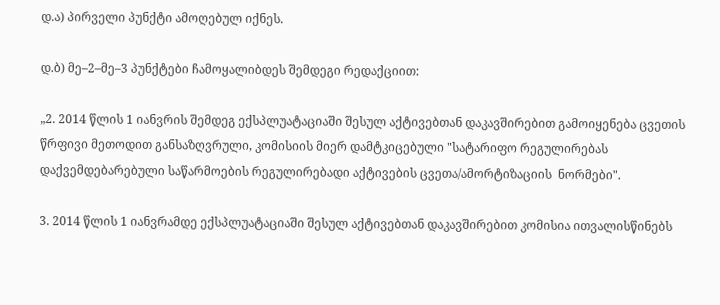დ.ა) პირველი პუნქტი ამოღებულ იქნეს.

დ.ბ) მე–2–მე–3 პუნქტები ჩამოყალიბდეს შემდეგი რედაქციით:

„2. 2014 წლის 1 იანვრის შემდეგ ექსპლუატაციაში შესულ აქტივებთან დაკავშირებით გამოიყენება ცვეთის წრფივი მეთოდით განსაზღვრული, კომისიის მიერ დამტკიცებული "სატარიფო რეგულირებას დაქვემდებარებული საწარმოების რეგულირებადი აქტივების ცვეთა/ამორტიზაციის  ნორმები".

3. 2014 წლის 1 იანვრამდე ექსპლუატაციაში შესულ აქტივებთან დაკავშირებით კომისია ითვალისწინებს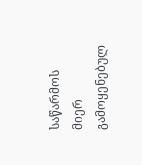საწარმოს მიერ გამოყენებულ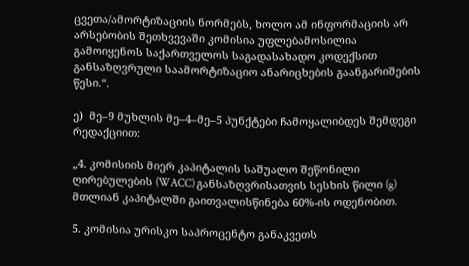ცვეთა/ამორტიზაციის ნორმებს, ხოლო ამ ინფორმაციის არ არსებობის შეთხვევაში კომისია უფლებამოსილია გამოიყენოს საქართველოს საგადასახადო კოდექსით განსაზღვრული საამორტიზაციო ანარიცხების გაანგარიშების წესი.“.

ე)  მე–9 მუხლის მე–4–მე–5 პუნქტები ჩამოყალიბდეს შემდეგი რედაქციით:

„4. კომისიის მიერ კაპიტალის საშუალო შეწონილი ღირებულების (WACC) განსაზღვრისათვის სესხის წილი (g) მთლიან კაპიტალში გაითვალისწინება 60%-ის ოდენობით.

5. კომისია ურისკო საპროცენტო განაკვეთს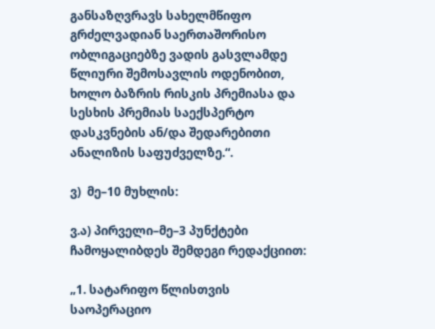განსაზღვრავს სახელმწიფო გრძელვადიან საერთაშორისო ობლიგაციებზე ვადის გასვლამდე წლიური შემოსავლის ოდენობით, ხოლო ბაზრის რისკის პრემიასა და სესხის პრემიას საექსპერტო დასკვნების ან/და შედარებითი ანალიზის საფუძველზე.“.

ვ)  მე–10 მუხლის:

ვ.ა) პირველი–მე–3 პუნქტები ჩამოყალიბდეს შემდეგი რედაქციით:

„1. სატარიფო წლისთვის საოპერაციო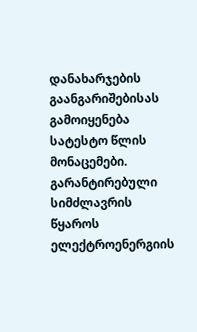დანახარჯების გაანგარიშებისას გამოიყენება სატესტო წლის მონაცემები. გარანტირებული სიმძლავრის წყაროს ელექტროენერგიის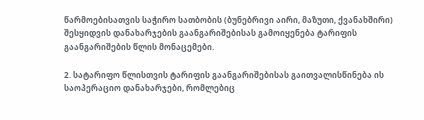წარმოებისათვის საჭირო სათბობის (ბუნებრივი აირი, მაზუთი, ქვანახშირი) შესყიდვის დანახარჯების გაანგარიშებისას გამოიყენება ტარიფის გაანგარიშების წლის მონაცემები.

2. სატარიფო წლისთვის ტარიფის გაანგარიშებისას გაითვალისწინება ის საოპერაციო დანახარჯები, რომლებიც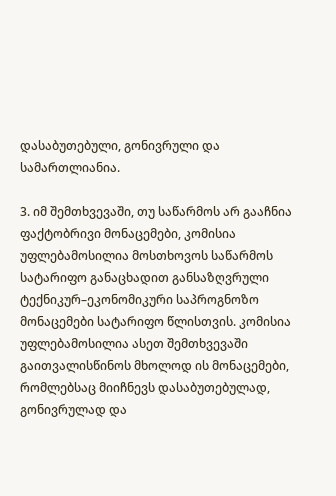დასაბუთებული, გონივრული და სამართლიანია.

3. იმ შემთხვევაში, თუ საწარმოს არ გააჩნია ფაქტობრივი მონაცემები, კომისია უფლებამოსილია მოსთხოვოს საწარმოს სატარიფო განაცხადით განსაზღვრული ტექნიკურ–ეკონომიკური საპროგნოზო მონაცემები სატარიფო წლისთვის. კომისია უფლებამოსილია ასეთ შემთხვევაში გაითვალისწინოს მხოლოდ ის მონაცემები, რომლებსაც მიიჩნევს დასაბუთებულად, გონივრულად და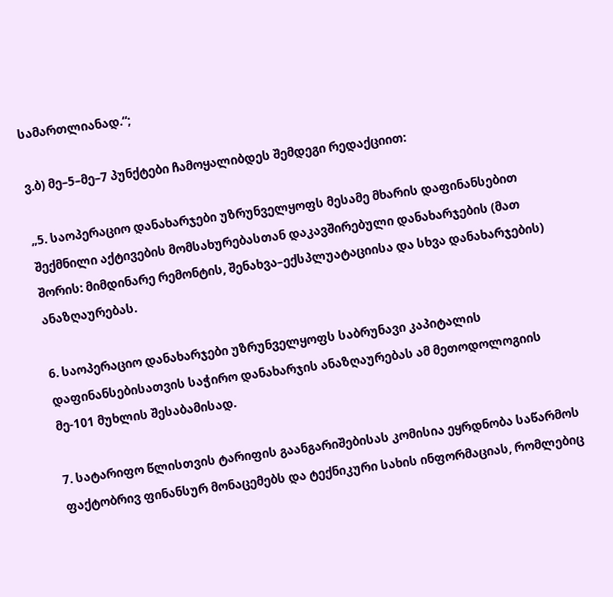სამართლიანად.“;

ვ.ბ) მე–5–მე–7 პუნქტები ჩამოყალიბდეს შემდეგი რედაქციით:

„5. საოპერაციო დანახარჯები უზრუნველყოფს მესამე მხარის დაფინანსებით შექმნილი აქტივების მომსახურებასთან დაკავშირებული დანახარჯების (მათ შორის: მიმდინარე რემონტის, შენახვა–ექსპლუატაციისა და სხვა დანახარჯების) ანაზღაურებას.

6. საოპერაციო დანახარჯები უზრუნველყოფს საბრუნავი კაპიტალის დაფინანსებისათვის საჭირო დანახარჯის ანაზღაურებას ამ მეთოდოლოგიის მე-101 მუხლის შესაბამისად.

7. სატარიფო წლისთვის ტარიფის გაანგარიშებისას კომისია ეყრდნობა საწარმოს ფაქტობრივ ფინანსურ მონაცემებს და ტექნიკური სახის ინფორმაციას, რომლებიც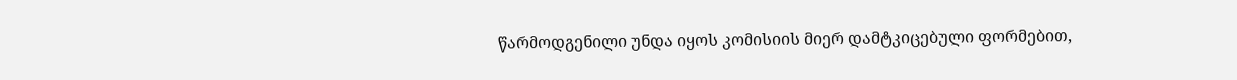წარმოდგენილი უნდა იყოს კომისიის მიერ დამტკიცებული ფორმებით,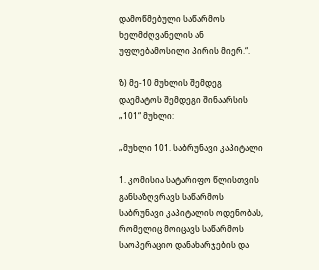დამოწმებული საწარმოს ხელმძღვანელის ან უფლებამოსილი პირის მიერ.“.

ზ) მე-10 მუხლის შემდეგ დაემატოს შემდეგი შინაარსის „101“ მუხლი:

„მუხლი 101. საბრუნავი კაპიტალი

1. კომისია სატარიფო წლისთვის განსაზღვრავს საწარმოს საბრუნავი კაპიტალის ოდენობას, რომელიც მოიცავს საწარმოს საოპერაციო დანახარჯების და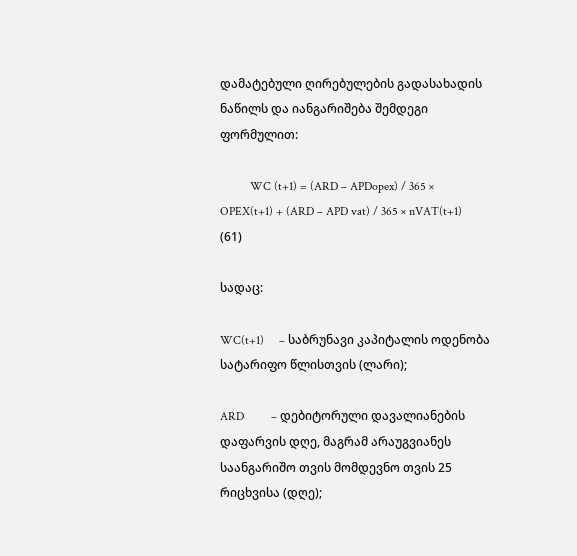დამატებული ღირებულების გადასახადის ნაწილს და იანგარიშება შემდეგი ფორმულით:

          WC (t+1) = (ARD – APDopex) / 365 × OPEX(t+1) + (ARD – APD vat) / 365 × nVAT(t+1)  (61)

სადაც:

WC(t+1)     – საბრუნავი კაპიტალის ოდენობა სატარიფო წლისთვის (ლარი);

ARD         – დებიტორული დავალიანების დაფარვის დღე, მაგრამ არაუგვიანეს საანგარიშო თვის მომდევნო თვის 25 რიცხვისა (დღე);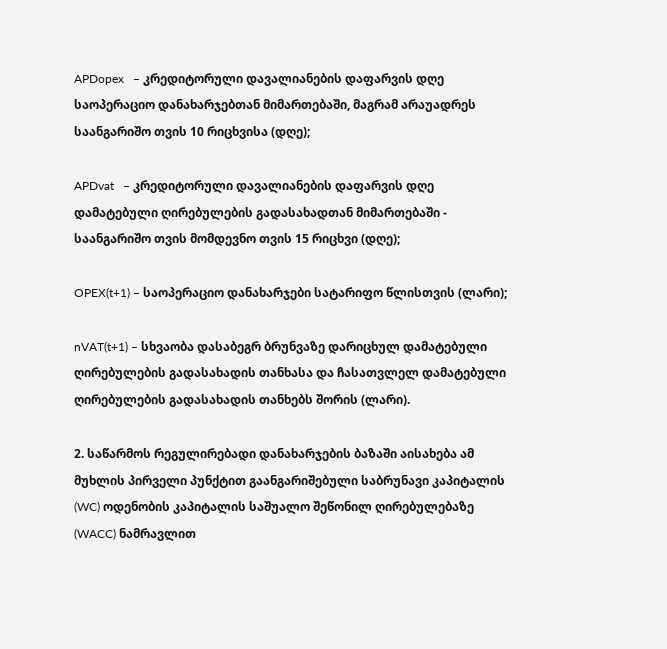APDopex   – კრედიტორული დავალიანების დაფარვის დღე საოპერაციო დანახარჯებთან მიმართებაში, მაგრამ არაუადრეს საანგარიშო თვის 10 რიცხვისა (დღე);

APDvat   – კრედიტორული დავალიანების დაფარვის დღე დამატებული ღირებულების გადასახადთან მიმართებაში - საანგარიშო თვის მომდევნო თვის 15 რიცხვი (დღე);

OPEX(t+1) – საოპერაციო დანახარჯები სატარიფო წლისთვის (ლარი);

nVAT(t+1) – სხვაობა დასაბეგრ ბრუნვაზე დარიცხულ დამატებული ღირებულების გადასახადის თანხასა და ჩასათვლელ დამატებული ღირებულების გადასახადის თანხებს შორის (ლარი).

2. საწარმოს რეგულირებადი დანახარჯების ბაზაში აისახება ამ მუხლის პირველი პუნქტით გაანგარიშებული საბრუნავი კაპიტალის (WC) ოდენობის კაპიტალის საშუალო შეწონილ ღირებულებაზე (WACC) ნამრავლით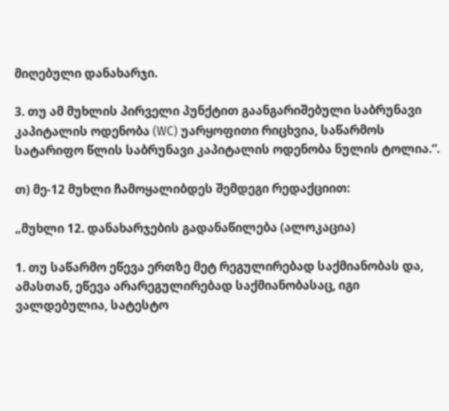მიღებული დანახარჯი.

3. თუ ამ მუხლის პირველი პუნქტით გაანგარიშებული საბრუნავი კაპიტალის ოდენობა (WC) უარყოფითი რიცხვია, საწარმოს სატარიფო წლის საბრუნავი კაპიტალის ოდენობა ნულის ტოლია.“.

თ) მე-12 მუხლი ჩამოყალიბდეს შემდეგი რედაქციით:

„მუხლი 12. დანახარჯების გადანაწილება (ალოკაცია)

1. თუ საწარმო ეწევა ერთზე მეტ რეგულირებად საქმიანობას და, ამასთან, ეწევა არარეგულირებად საქმიანობასაც, იგი ვალდებულია, სატესტო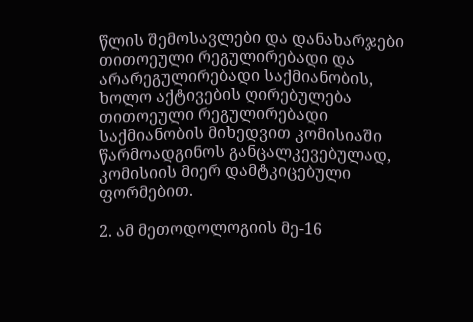წლის შემოსავლები და დანახარჯები თითოეული რეგულირებადი და არარეგულირებადი საქმიანობის, ხოლო აქტივების ღირებულება თითოეული რეგულირებადი საქმიანობის მიხედვით კომისიაში წარმოადგინოს განცალკევებულად, კომისიის მიერ დამტკიცებული ფორმებით.

2. ამ მეთოდოლოგიის მე-16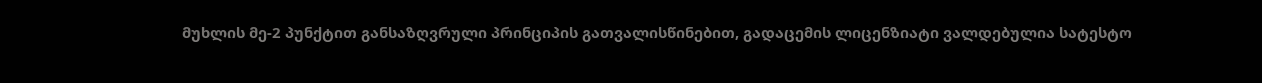მუხლის მე-2 პუნქტით განსაზღვრული პრინციპის გათვალისწინებით, გადაცემის ლიცენზიატი ვალდებულია სატესტო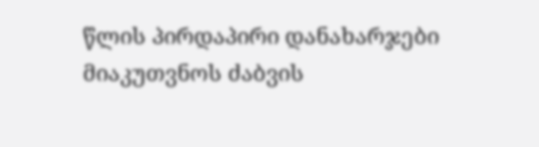წლის პირდაპირი დანახარჯები მიაკუთვნოს ძაბვის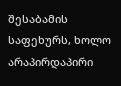შესაბამის საფეხურს, ხოლო არაპირდაპირი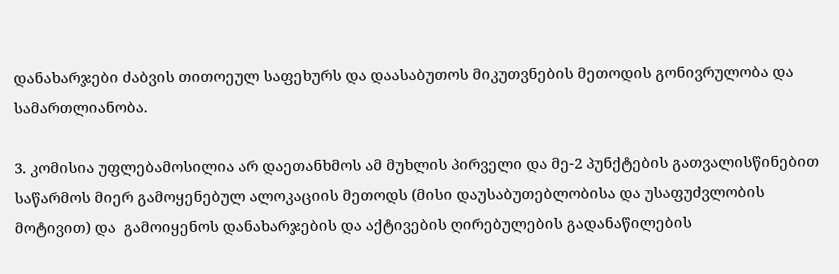დანახარჯები ძაბვის თითოეულ საფეხურს და დაასაბუთოს მიკუთვნების მეთოდის გონივრულობა და სამართლიანობა.

3. კომისია უფლებამოსილია არ დაეთანხმოს ამ მუხლის პირველი და მე-2 პუნქტების გათვალისწინებით საწარმოს მიერ გამოყენებულ ალოკაციის მეთოდს (მისი დაუსაბუთებლობისა და უსაფუძვლობის მოტივით) და  გამოიყენოს დანახარჯების და აქტივების ღირებულების გადანაწილების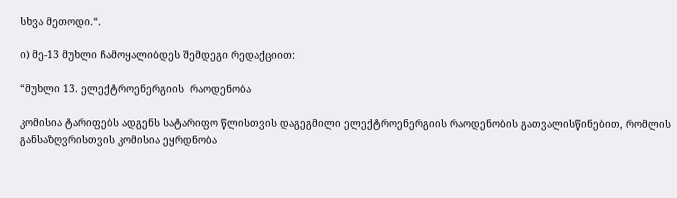სხვა მეთოდი.“.

ი) მე-13 მუხლი ჩამოყალიბდეს შემდეგი რედაქციით:

“მუხლი 13. ელექტროენერგიის  რაოდენობა

კომისია ტარიფებს ადგენს სატარიფო წლისთვის დაგეგმილი ელექტროენერგიის რაოდენობის გათვალისწინებით, რომლის განსაზღვრისთვის კომისია ეყრდნობა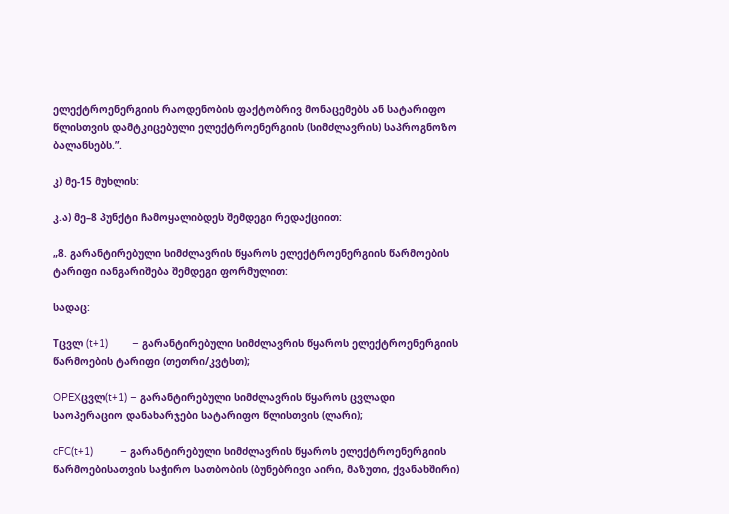ელექტროენერგიის რაოდენობის ფაქტობრივ მონაცემებს ან სატარიფო წლისთვის დამტკიცებული ელექტროენერგიის (სიმძლავრის) საპროგნოზო ბალანსებს.”.

კ) მე-15 მუხლის:

კ.ა) მე–8 პუნქტი ჩამოყალიბდეს შემდეგი რედაქციით:

„8. გარანტირებული სიმძლავრის წყაროს ელექტროენერგიის წარმოების ტარიფი იანგარიშება შემდეგი ფორმულით:

სადაც:

Tცვლ (t+1)        – გარანტირებული სიმძლავრის წყაროს ელექტროენერგიის წარმოების ტარიფი (თეთრი/კვტსთ);

OPEXცვლ(t+1) – გარანტირებული სიმძლავრის წყაროს ცვლადი საოპერაციო დანახარჯები სატარიფო წლისთვის (ლარი);

cFC(t+1)         – გარანტირებული სიმძლავრის წყაროს ელექტროენერგიის წარმოებისათვის საჭირო სათბობის (ბუნებრივი აირი, მაზუთი, ქვანახშირი)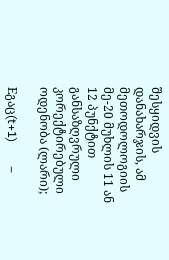შესყიდვის დანახარჯის, ამ მეთოდოლოგიის მე-20 მუხლის 11 ან 12 პუნქტით განსაზღვრული  კორექტირებული ოდენობა (ლარი);

Eგაც(t+1)        –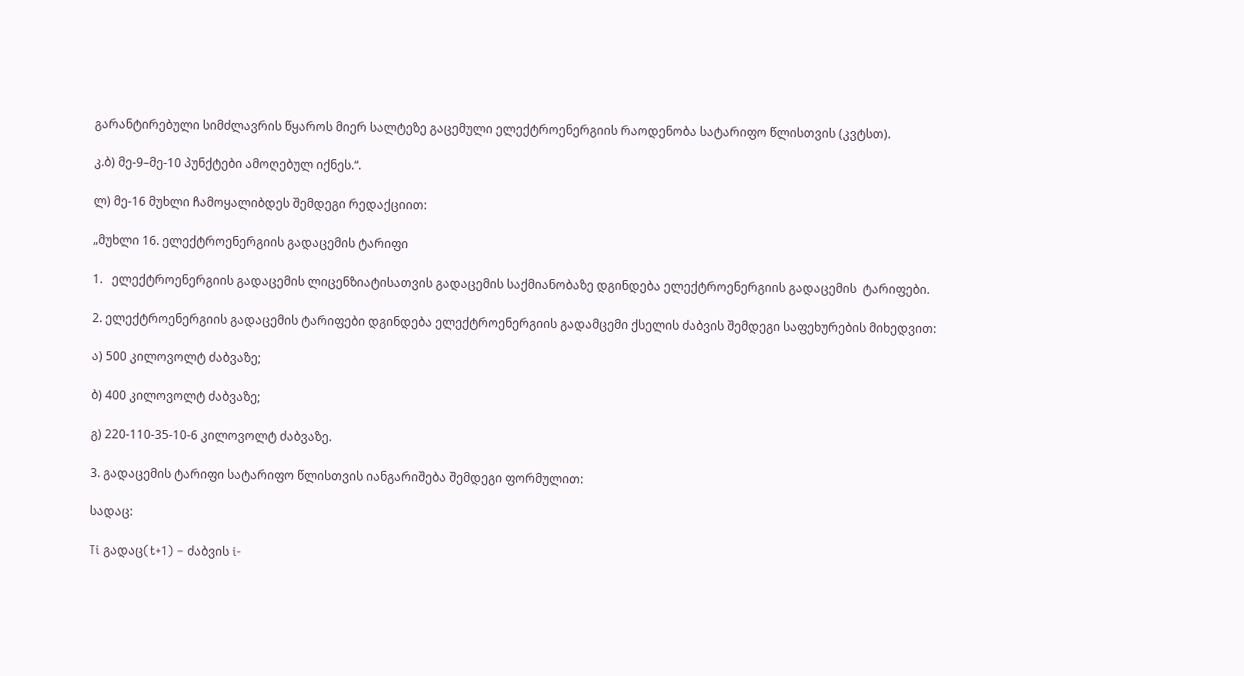გარანტირებული სიმძლავრის წყაროს მიერ სალტეზე გაცემული ელექტროენერგიის რაოდენობა სატარიფო წლისთვის (კვტსთ).

კ.ბ) მე-9–მე-10 პუნქტები ამოღებულ იქნეს.“.

ლ) მე-16 მუხლი ჩამოყალიბდეს შემდეგი რედაქციით:

„მუხლი 16. ელექტროენერგიის გადაცემის ტარიფი

1.   ელექტროენერგიის გადაცემის ლიცენზიატისათვის გადაცემის საქმიანობაზე დგინდება ელექტროენერგიის გადაცემის  ტარიფები.

2. ელექტროენერგიის გადაცემის ტარიფები დგინდება ელექტროენერგიის გადამცემი ქსელის ძაბვის შემდეგი საფეხურების მიხედვით:

ა) 500 კილოვოლტ ძაბვაზე;

ბ) 400 კილოვოლტ ძაბვაზე;

გ) 220-110-35-10-6 კილოვოლტ ძაბვაზე.

3. გადაცემის ტარიფი სატარიფო წლისთვის იანგარიშება შემდეგი ფორმულით:

სადაც:

Ti გადაც(t+1) – ძაბვის i-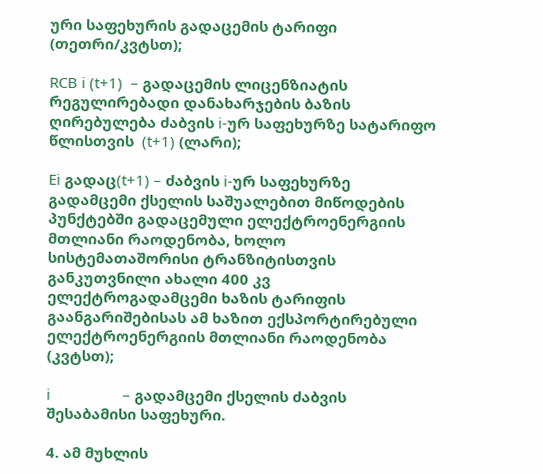ური საფეხურის გადაცემის ტარიფი (თეთრი/კვტსთ);

RCB i (t+1)  – გადაცემის ლიცენზიატის რეგულირებადი დანახარჯების ბაზის ღირებულება ძაბვის i-ურ საფეხურზე სატარიფო წლისთვის  (t+1) (ლარი);

Ei გადაც(t+1) – ძაბვის i-ურ საფეხურზე გადამცემი ქსელის საშუალებით მიწოდების პუნქტებში გადაცემული ელექტროენერგიის მთლიანი რაოდენობა, ხოლო სისტემათაშორისი ტრანზიტისთვის განკუთვნილი ახალი 400 კვ ელექტროგადამცემი ხაზის ტარიფის გაანგარიშებისას ამ ხაზით ექსპორტირებული ელექტროენერგიის მთლიანი რაოდენობა  (კვტსთ);

i                  – გადამცემი ქსელის ძაბვის შესაბამისი საფეხური.

4. ამ მუხლის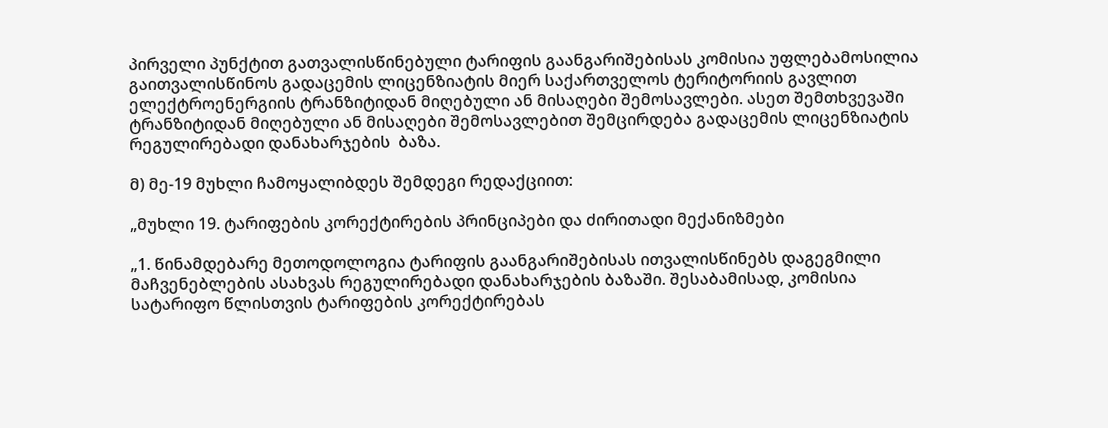პირველი პუნქტით გათვალისწინებული ტარიფის გაანგარიშებისას კომისია უფლებამოსილია გაითვალისწინოს გადაცემის ლიცენზიატის მიერ საქართველოს ტერიტორიის გავლით ელექტროენერგიის ტრანზიტიდან მიღებული ან მისაღები შემოსავლები. ასეთ შემთხვევაში ტრანზიტიდან მიღებული ან მისაღები შემოსავლებით შემცირდება გადაცემის ლიცენზიატის რეგულირებადი დანახარჯების  ბაზა.

მ) მე-19 მუხლი ჩამოყალიბდეს შემდეგი რედაქციით:

„მუხლი 19. ტარიფების კორექტირების პრინციპები და ძირითადი მექანიზმები

„1. წინამდებარე მეთოდოლოგია ტარიფის გაანგარიშებისას ითვალისწინებს დაგეგმილი მაჩვენებლების ასახვას რეგულირებადი დანახარჯების ბაზაში. შესაბამისად, კომისია სატარიფო წლისთვის ტარიფების კორექტირებას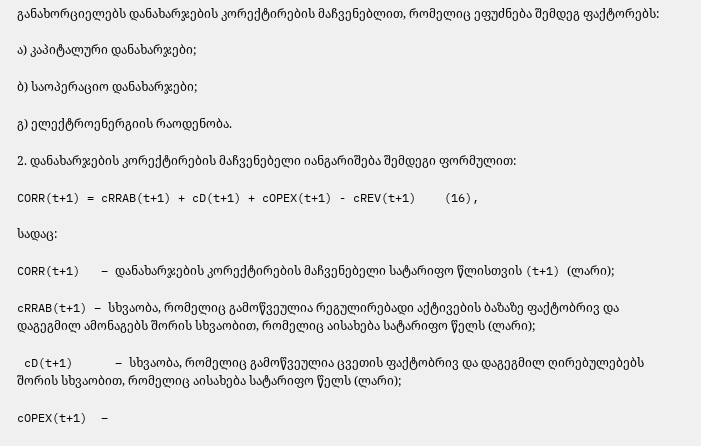განახორციელებს დანახარჯების კორექტირების მაჩვენებლით, რომელიც ეფუძნება შემდეგ ფაქტორებს:

ა) კაპიტალური დანახარჯები;

ბ) საოპერაციო დანახარჯები;

გ) ელექტროენერგიის რაოდენობა.

2. დანახარჯების კორექტირების მაჩვენებელი იანგარიშება შემდეგი ფორმულით:

CORR(t+1) = cRRAB(t+1) + cD(t+1) + cOPEX(t+1) - cREV(t+1)    (16),

სადაც:

CORR(t+1)   – დანახარჯების კორექტირების მაჩვენებელი სატარიფო წლისთვის (t+1) (ლარი);

cRRAB(t+1) – სხვაობა, რომელიც გამოწვეულია რეგულირებადი აქტივების ბაზაზე ფაქტობრივ და დაგეგმილ ამონაგებს შორის სხვაობით, რომელიც აისახება სატარიფო წელს (ლარი);

 cD(t+1)      – სხვაობა, რომელიც გამოწვეულია ცვეთის ფაქტობრივ და დაგეგმილ ღირებულებებს შორის სხვაობით, რომელიც აისახება სატარიფო წელს (ლარი);

cOPEX(t+1)  –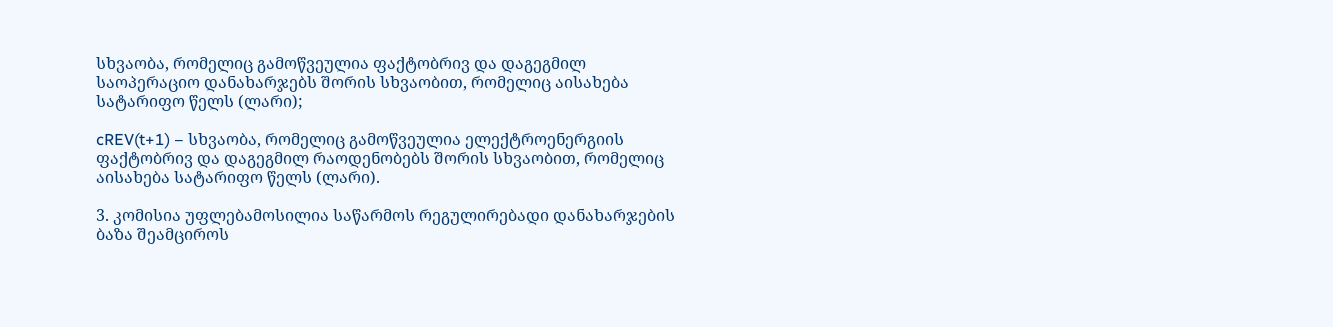სხვაობა, რომელიც გამოწვეულია ფაქტობრივ და დაგეგმილ საოპერაციო დანახარჯებს შორის სხვაობით, რომელიც აისახება სატარიფო წელს (ლარი);

cREV(t+1) – სხვაობა, რომელიც გამოწვეულია ელექტროენერგიის ფაქტობრივ და დაგეგმილ რაოდენობებს შორის სხვაობით, რომელიც აისახება სატარიფო წელს (ლარი).

3. კომისია უფლებამოსილია საწარმოს რეგულირებადი დანახარჯების ბაზა შეამციროს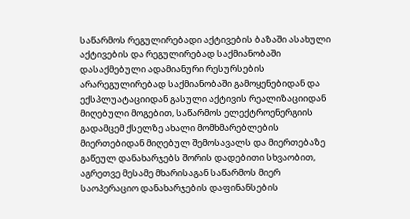საწარმოს რეგულირებადი აქტივების ბაზაში ასახული აქტივების და რეგულირებად საქმიანობაში დასაქმებული ადამიანური რესურსების არარეგულირებად საქმიანობაში გამოყენებიდან და ექსპლუატაციიდან გასული აქტივის რეალიზაციიდან მიღებული მოგებით, საწარმოს ელექტროენერგიის გადამცემ ქსელზე ახალი მომხმარებლების მიერთებიდან მიღებულ შემოსავალს და მიერთებაზე გაწეულ დანახარჯებს შორის დადებითი სხვაობით, აგრეთვე მესამე მხარისაგან საწარმოს მიერ საოპერაციო დანახარჯების დაფინანსების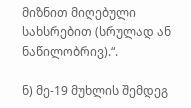მიზნით მიღებული სახსრებით (სრულად ან ნაწილობრივ).“.

ნ) მე-19 მუხლის შემდეგ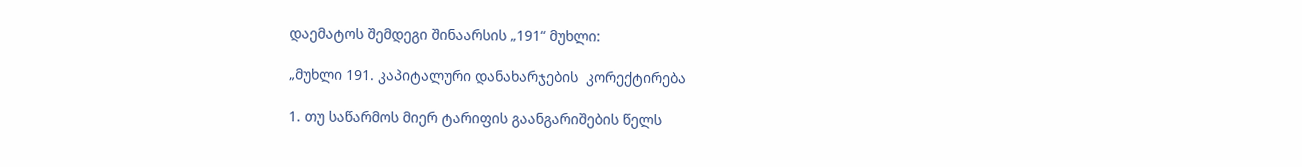დაემატოს შემდეგი შინაარსის „191“ მუხლი:

„მუხლი 191. კაპიტალური დანახარჯების  კორექტირება

1. თუ საწარმოს მიერ ტარიფის გაანგარიშების წელს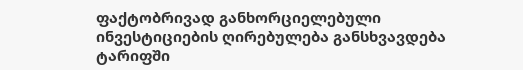ფაქტობრივად განხორციელებული ინვესტიციების ღირებულება განსხვავდება ტარიფში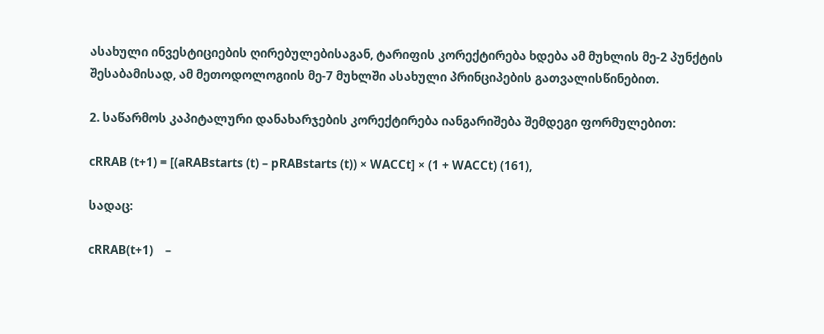ასახული ინვესტიციების ღირებულებისაგან, ტარიფის კორექტირება ხდება ამ მუხლის მე-2 პუნქტის შესაბამისად, ამ მეთოდოლოგიის მე-7 მუხლში ასახული პრინციპების გათვალისწინებით.

2. საწარმოს კაპიტალური დანახარჯების კორექტირება იანგარიშება შემდეგი ფორმულებით:

cRRAB (t+1) = [(aRABstarts (t) – pRABstarts (t)) × WACCt] × (1 + WACCt) (161),

სადაც:

cRRAB(t+1)    –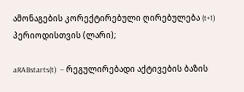ამონაგების კორექტირებული ღირებულება (t+1) პერიოდისთვის (ლარი);

aRABstarts(t)  – რეგულირებადი აქტივების ბაზის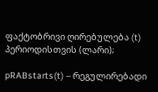ფაქტობრივი ღირებულება (t) პერიოდისთვის (ლარი);

pRABstarts(t) – რეგულირებადი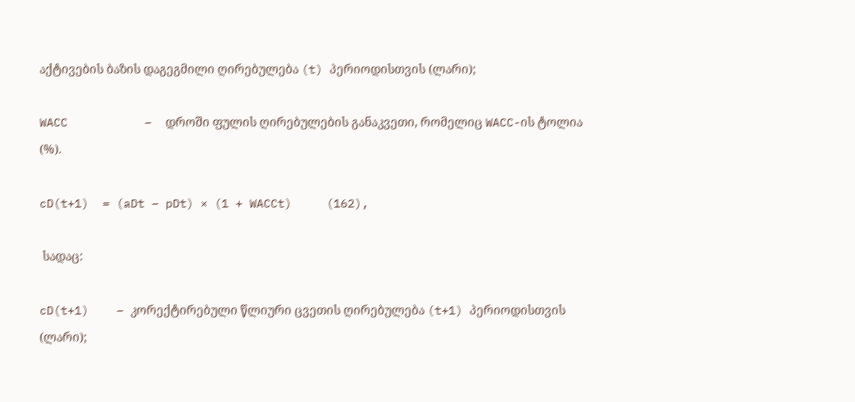აქტივების ბაზის დაგეგმილი ღირებულება (t) პერიოდისთვის (ლარი);

WACC           –  დროში ფულის ღირებულების განაკვეთი, რომელიც WACC-ის ტოლია (%).

cD(t+1)  = (aDt – pDt) × (1 + WACCt)     (162),

 სადაც:

cD(t+1)    – კორექტირებული წლიური ცვეთის ღირებულება (t+1) პერიოდისთვის (ლარი);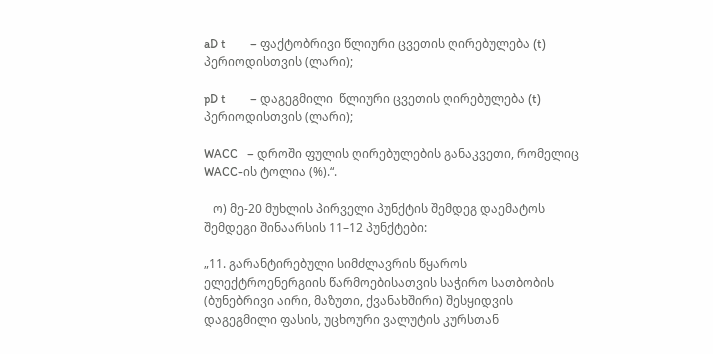aD t        – ფაქტობრივი წლიური ცვეთის ღირებულება (t) პერიოდისთვის (ლარი);

pD t        – დაგეგმილი  წლიური ცვეთის ღირებულება (t) პერიოდისთვის (ლარი);

WACC   – დროში ფულის ღირებულების განაკვეთი, რომელიც WACC-ის ტოლია (%).“.

   ო) მე-20 მუხლის პირველი პუნქტის შემდეგ დაემატოს შემდეგი შინაარსის 11–12 პუნქტები:

„11. გარანტირებული სიმძლავრის წყაროს ელექტროენერგიის წარმოებისათვის საჭირო სათბობის (ბუნებრივი აირი, მაზუთი, ქვანახშირი) შესყიდვის დაგეგმილი ფასის, უცხოური ვალუტის კურსთან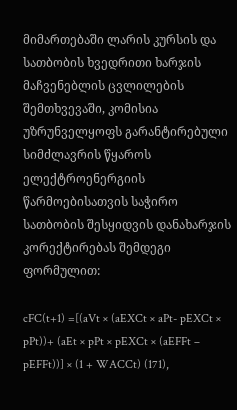მიმართებაში ლარის კურსის და სათბობის ხვედრითი ხარჯის მაჩვენებლის ცვლილების შემთხვევაში, კომისია უზრუნველყოფს გარანტირებული სიმძლავრის წყაროს ელექტროენერგიის წარმოებისათვის საჭირო სათბობის შესყიდვის დანახარჯის კორექტირებას შემდეგი ფორმულით:

cFC(t+1) =[(aVt × (aEXCt × aPt- pEXCt × pPt))+ (aEt × pPt × pEXCt × (aEFFt – pEFFt))] × (1 + WACCt) (171),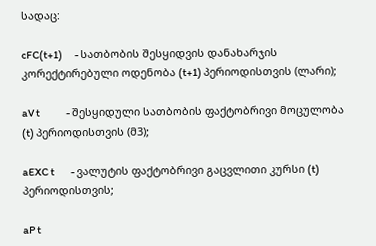სადაც:

cFC(t+1)      - სათბობის შესყიდვის დანახარჯის კორექტირებული ოდენობა (t+1) პერიოდისთვის (ლარი);

aV t             - შესყიდული სათბობის ფაქტობრივი მოცულობა (t) პერიოდისთვის (მ3);

aEXC t        - ვალუტის ფაქტობრივი გაცვლითი კურსი (t) პერიოდისთვის;

aP t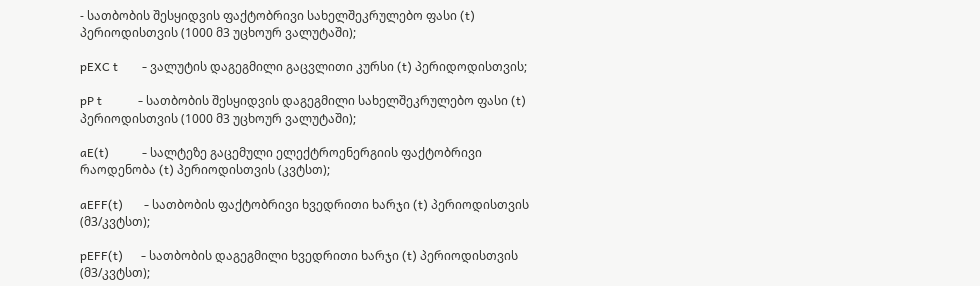- სათბობის შესყიდვის ფაქტობრივი სახელშეკრულებო ფასი (t) პერიოდისთვის (1000 მ3 უცხოურ ვალუტაში);

pEXC t        - ვალუტის დაგეგმილი გაცვლითი კურსი (t) პერიდოდისთვის;

pP t            - სათბობის შესყიდვის დაგეგმილი სახელშეკრულებო ფასი (t) პერიოდისთვის (1000 მ3 უცხოურ ვალუტაში);

aE(t)           - სალტეზე გაცემული ელექტროენერგიის ფაქტობრივი რაოდენობა (t) პერიოდისთვის (კვტსთ);

aEFF(t)       - სათბობის ფაქტობრივი ხვედრითი ხარჯი (t) პერიოდისთვის  (მ3/კვტსთ);

pEFF(t)      - სათბობის დაგეგმილი ხვედრითი ხარჯი (t) პერიოდისთვის (მ3/კვტსთ);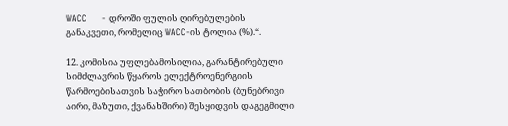WACC     - დროში ფულის ღირებულების განაკვეთი, რომელიც WACC-ის ტოლია (%).“.

12. კომისია უფლებამოსილია, გარანტირებული სიმძლავრის წყაროს ელექტროენერგიის წარმოებისათვის საჭირო სათბობის (ბუნებრივი აირი, მაზუთი, ქვანახშირი) შესყიდვის დაგეგმილი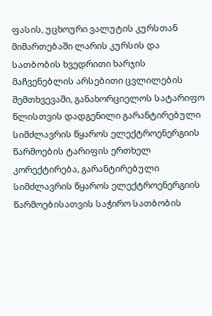ფასის, უცხოური ვალუტის კურსთან მიმართებაში ლარის კურსის და სათბობის ხვედრითი ხარჯის მაჩვენებლის არსებითი ცვლილების შემთხვევაში, განახორციელოს სატარიფო წლისთვის დადგენილი გარანტირებული სიმძლავრის წყაროს ელექტროენერგიის წარმოების ტარიფის ერთხელ კორექტირება, გარანტირებული სიმძლავრის წყაროს ელექტროენერგიის წარმოებისათვის საჭირო სათბობის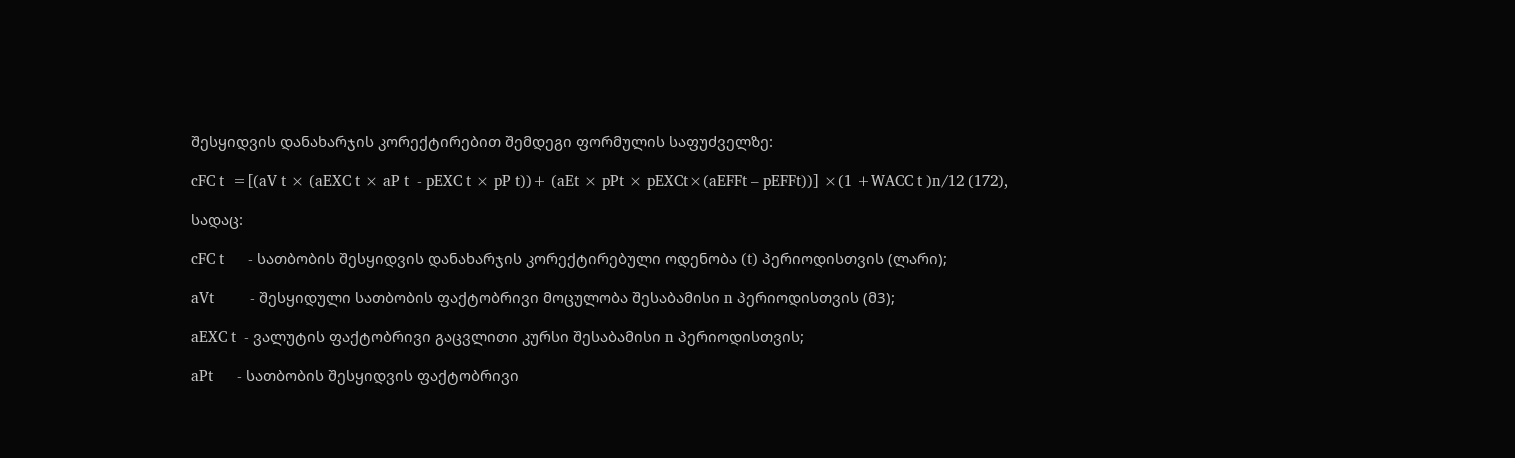შესყიდვის დანახარჯის კორექტირებით შემდეგი ფორმულის საფუძველზე:

cFC t  =[(aV t × (aEXC t × aP t  - pEXC t × pP t))+ (aEt × pPt × pEXCt×(aEFFt – pEFFt))] ×(1 +WACC t )n/12 (172),

სადაც:

cFC t      - სათბობის შესყიდვის დანახარჯის კორექტირებული ოდენობა (t) პერიოდისთვის (ლარი);

aVt         - შესყიდული სათბობის ფაქტობრივი მოცულობა შესაბამისი n პერიოდისთვის (მ3);

aEXC t  - ვალუტის ფაქტობრივი გაცვლითი კურსი შესაბამისი n პერიოდისთვის;

aPt      - სათბობის შესყიდვის ფაქტობრივი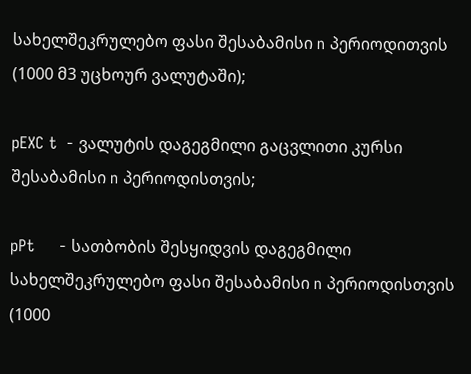სახელშეკრულებო ფასი შესაბამისი n პერიოდითვის  (1000 მ3 უცხოურ ვალუტაში);

pEXC t  - ვალუტის დაგეგმილი გაცვლითი კურსი შესაბამისი n პერიოდისთვის;

pPt     - სათბობის შესყიდვის დაგეგმილი სახელშეკრულებო ფასი შესაბამისი n პერიოდისთვის (1000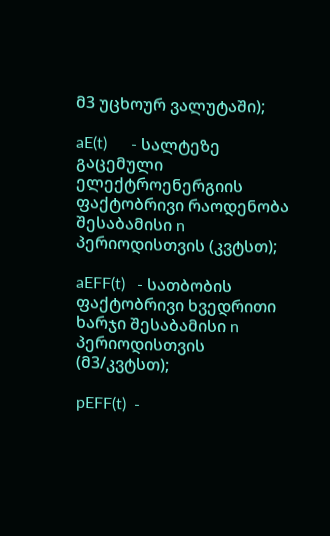მ3 უცხოურ ვალუტაში);

aE(t)      - სალტეზე გაცემული ელექტროენერგიის ფაქტობრივი რაოდენობა შესაბამისი n პერიოდისთვის (კვტსთ);

aEFF(t)   - სათბობის ფაქტობრივი ხვედრითი ხარჯი შესაბამისი n პერიოდისთვის (მ3/კვტსთ);

pEFF(t)  -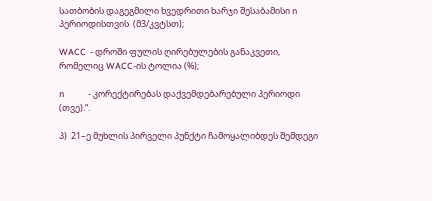სათბობის დაგეგმილი ხვედრითი ხარჯი შესაბამისი n პერიოდისთვის  (მ3/კვტსთ);

WACC  - დროში ფულის ღირებულების განაკვეთი, რომელიც WACC-ის ტოლია (%);

n            - კორექტირებას დაქვემდებარებული პერიოდი (თვე).“.

პ)  21–ე მუხლის პირველი პუნქტი ჩამოყალიბდეს შემდეგი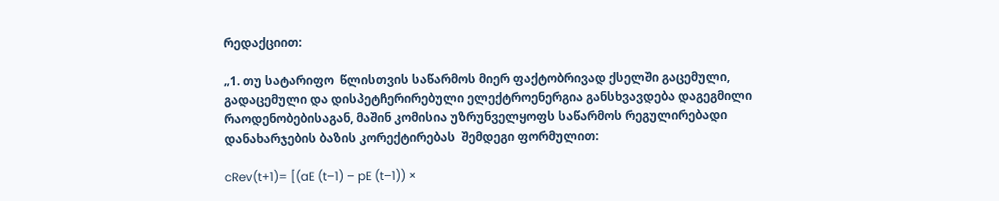რედაქციით:

„1. თუ სატარიფო  წლისთვის საწარმოს მიერ ფაქტობრივად ქსელში გაცემული, გადაცემული და დისპეტჩერირებული ელექტროენერგია განსხვავდება დაგეგმილი რაოდენობებისაგან, მაშინ კომისია უზრუნველყოფს საწარმოს რეგულირებადი დანახარჯების ბაზის კორექტირებას  შემდეგი ფორმულით:

cRev(t+1)= [(aE (t–1) – pE (t–1)) ×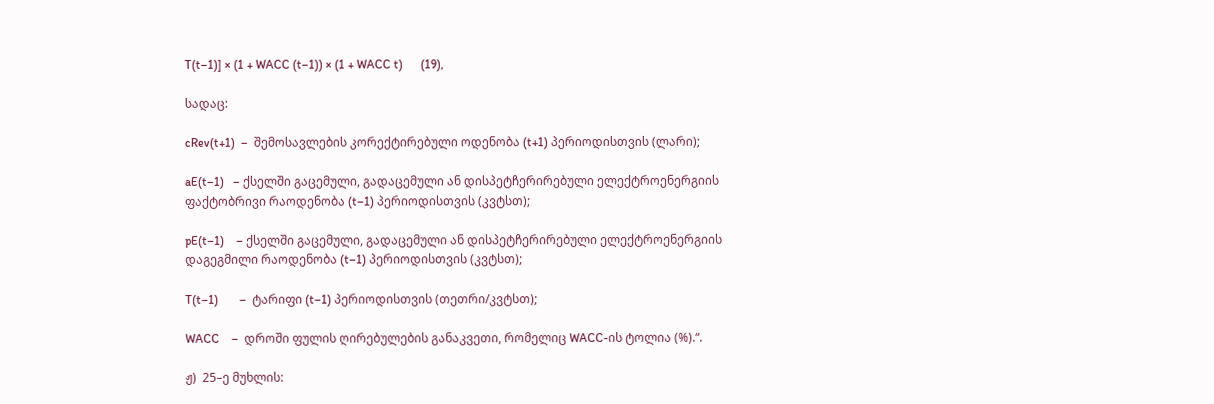T(t–1)] × (1 + WACC (t–1)) × (1 + WACC t)      (19),

სადაც:

cRev(t+1)  –  შემოსავლების კორექტირებული ოდენობა (t+1) პერიოდისთვის (ლარი);

aE(t–1)   – ქსელში გაცემული, გადაცემული ან დისპეტჩერირებული ელექტროენერგიის ფაქტობრივი რაოდენობა (t–1) პერიოდისთვის (კვტსთ);

pE(t–1)    – ქსელში გაცემული, გადაცემული ან დისპეტჩერირებული ელექტროენერგიის დაგეგმილი რაოდენობა (t–1) პერიოდისთვის (კვტსთ);

T(t–1)       –  ტარიფი (t–1) პერიოდისთვის (თეთრი/კვტსთ);

WACC    –  დროში ფულის ღირებულების განაკვეთი, რომელიც WACC-ის ტოლია (%).“.

ჟ)  25–ე მუხლის: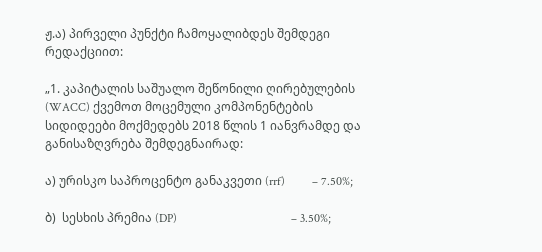ჟ.ა) პირველი პუნქტი ჩამოყალიბდეს შემდეგი რედაქციით:

„1. კაპიტალის საშუალო შეწონილი ღირებულების (WACC) ქვემოთ მოცემული კომპონენტების სიდიდეები მოქმედებს 2018 წლის 1 იანვრამდე და განისაზღვრება შემდეგნაირად:

ა) ურისკო საპროცენტო განაკვეთი (rrf)         – 7.50%;

ბ)  სესხის პრემია (DP)                                      – 3.50%;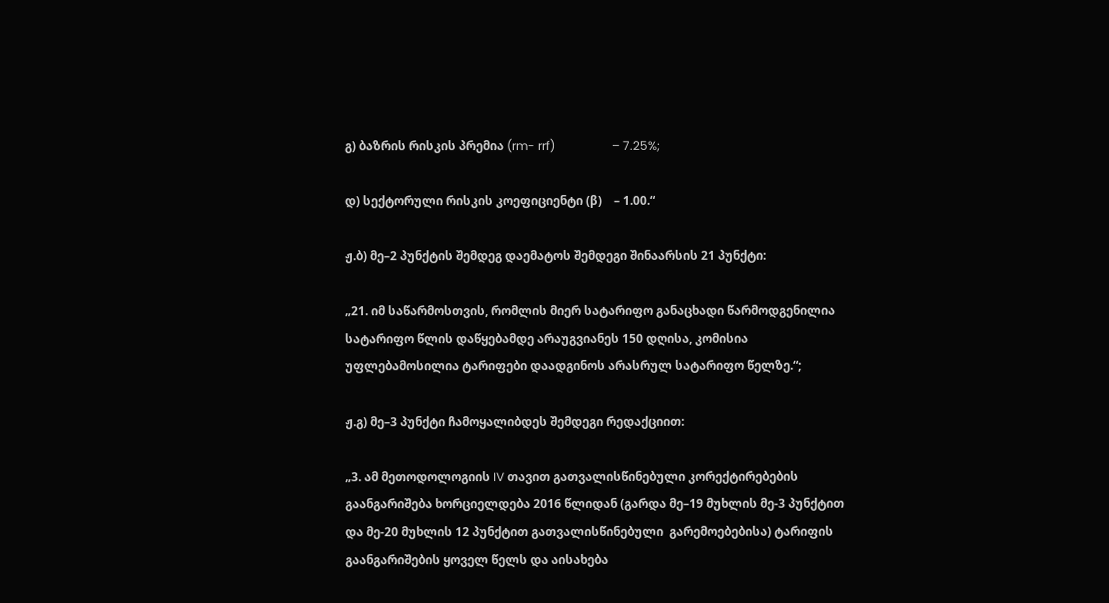გ) ბაზრის რისკის პრემია (rm- rrf)                   – 7.25%;

დ) სექტორული რისკის კოეფიციენტი (β)    – 1.00.“

ჟ.ბ) მე–2 პუნქტის შემდეგ დაემატოს შემდეგი შინაარსის 21 პუნქტი:

„21. იმ საწარმოსთვის, რომლის მიერ სატარიფო განაცხადი წარმოდგენილია სატარიფო წლის დაწყებამდე არაუგვიანეს 150 დღისა, კომისია უფლებამოსილია ტარიფები დაადგინოს არასრულ სატარიფო წელზე.“;

ჟ.გ) მე–3 პუნქტი ჩამოყალიბდეს შემდეგი რედაქციით:

„3. ამ მეთოდოლოგიის IV თავით გათვალისწინებული კორექტირებების გაანგარიშება ხორციელდება 2016 წლიდან (გარდა მე–19 მუხლის მე-3 პუნქტით და მე-20 მუხლის 12 პუნქტით გათვალისწინებული  გარემოებებისა) ტარიფის გაანგარიშების ყოველ წელს და აისახება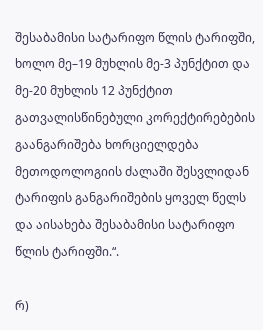შესაბამისი სატარიფო წლის ტარიფში, ხოლო მე–19 მუხლის მე-3 პუნქტით და მე-20 მუხლის 12 პუნქტით გათვალისწინებული კორექტირებების გაანგარიშება ხორციელდება მეთოდოლოგიის ძალაში შესვლიდან ტარიფის განგარიშების ყოველ წელს და აისახება შესაბამისი სატარიფო წლის ტარიფში.“.

რ)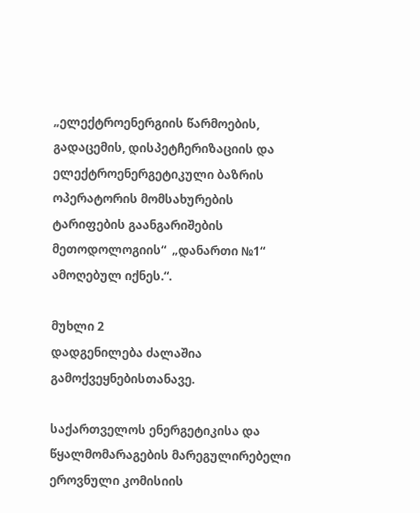„ელექტროენერგიის წარმოების, გადაცემის, დისპეტჩერიზაციის და ელექტროენერგეტიკული ბაზრის ოპერატორის მომსახურების ტარიფების გაანგარიშების მეთოდოლოგიის“  „დანართი №1“ ამოღებულ იქნეს.“.

მუხლი 2
დადგენილება ძალაშია გამოქვეყნებისთანავე.

საქართველოს ენერგეტიკისა და წყალმომარაგების მარეგულირებელი ეროვნული კომისიის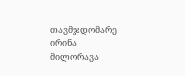თავმჯდომარე ირინა მილორავა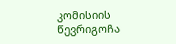კომისიის წევრიგოჩა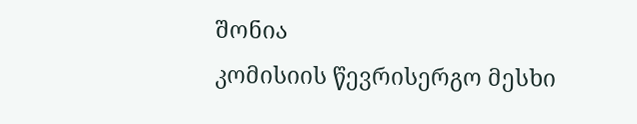შონია
კომისიის წევრისერგო მესხი